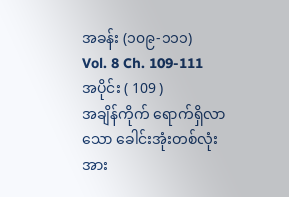အခန်း (၁၀၉-၁၁၁)
Vol. 8 Ch. 109-111
အပိုင်း ( 109 )
အချိန်ကိုက် ရောက်ရှိလာသော ခေါင်းအုံးတစ်လုံး
အား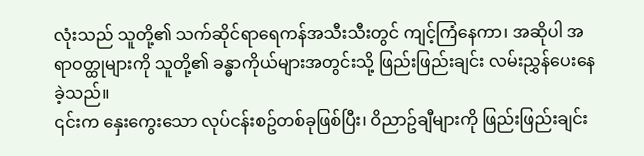လုံးသည် သူတို့၏ သက်ဆိုင်ရာရေကန်အသီးသီးတွင် ကျင့်ကြံနေကာ၊ အဆိုပါ အရာဝတ္ထုများကို သူတို့၏ ခန္ဓာကိုယ်များအတွင်းသို့ ဖြည်းဖြည်းချင်း လမ်းညွှန်ပေးနေခဲ့သည်။
၎င်းက နှေးကွေးသော လုပ်ငန်းစဥ်တစ်ခုဖြစ်ပြီး၊ ဝိညာဥ်ချီများကို ဖြည်းဖြည်းချင်း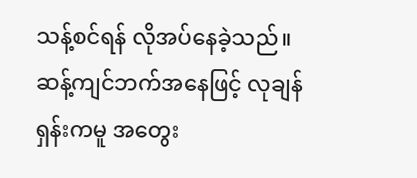သန့်စင်ရန် လိုအပ်နေခဲ့သည်။
ဆန့်ကျင်ဘက်အနေဖြင့် လုချန်ရှန်းကမူ အတွေး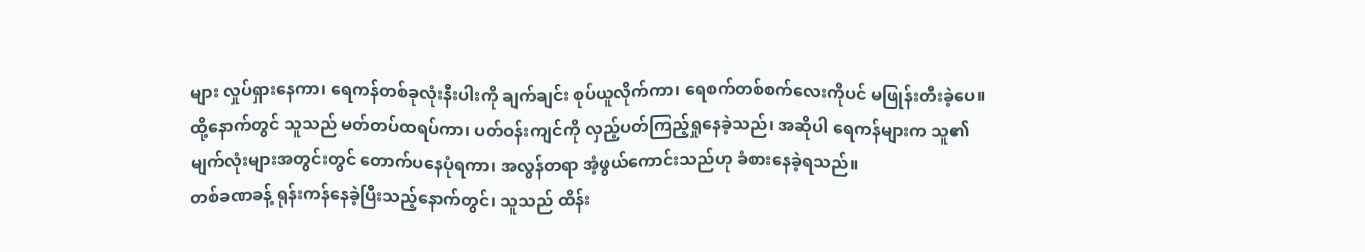များ လှုပ်ရှားနေကာ၊ ရေကန်တစ်ခုလုံးနီးပါးကို ချက်ချင်း စုပ်ယူလိုက်ကာ၊ ရေစက်တစ်စက်လေးကိုပင် မဖြုန်းတီးခဲ့ပေ။
ထို့နောက်တွင် သူသည် မတ်တပ်ထရပ်ကာ၊ ပတ်ဝန်းကျင်ကို လှည့်ပတ်ကြည့်ရှုနေခဲ့သည်၊ အဆိုပါ ရေကန်များက သူ၏မျက်လုံးများအတွင်းတွင် တောက်ပနေပုံရကာ၊ အလွန်တရာ အံ့ဖွယ်ကောင်းသည်ဟု ခံစားနေခဲ့ရသည်။
တစ်ခဏခန့် ရုန်းကန်နေခဲ့ပြီးသည့်နောက်တွင်၊ သူသည် ထိန်း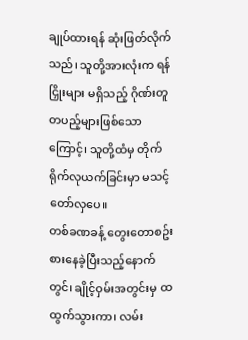ချုပ်ထားရန် ဆုံးဖြတ်လိုက်သည်၊ သူတို့အားလုံးက ရန်ငြှိုးများ မရှိသည့် ဂိုဏ်းတူတပည့်များဖြစ်သောကြောင့်၊ သူတို့ထံမှ တိုက်ရိုက်လုယက်ခြင်းမှာ မသင့်တော်လှပေ။
တစ်ခဏခန့် တွေးတောစဥ်းစားနေခဲ့ပြီးသည့်နောက်တွင်၊ ချိုင့်ဝှမ်းအတွင်းမှ ထထွက်သွားကာ၊ လမ်း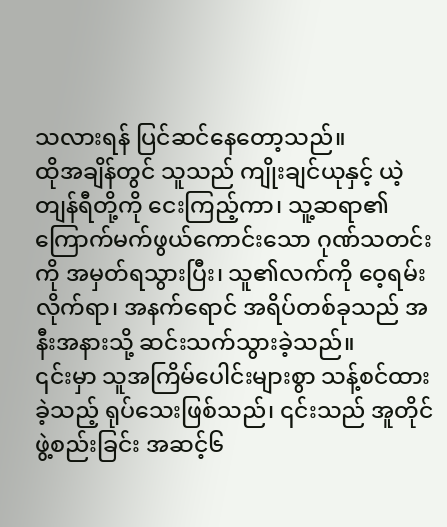သလားရန် ပြင်ဆင်နေတော့သည်။
ထိုအချိန်တွင် သူသည် ကျိုးချင်ယုနှင့် ယဲ့တျန်ရီတို့ကို ငေးကြည့်ကာ၊ သူ့ဆရာ၏ ကြောက်မက်ဖွယ်ကောင်းသော ဂုဏ်သတင်းကို အမှတ်ရသွားပြီး၊ သူ၏လက်ကို ဝေ့ရမ်းလိုက်ရာ၊ အနက်ရောင် အရိပ်တစ်ခုသည် အနီးအနားသို့ ဆင်းသက်သွားခဲ့သည်။
၎င်းမှာ သူအကြိမ်ပေါင်းများစွာ သန့်စင်ထားခဲ့သည့် ရုပ်သေးဖြစ်သည်၊ ၎င်းသည် အူတိုင်ဖွဲ့စည်းခြင်း အဆင့်၆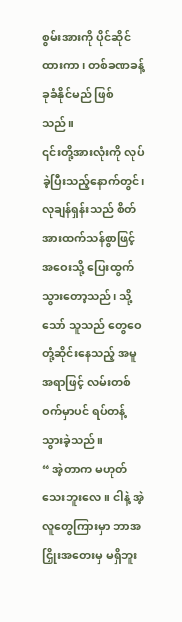စွမ်းအားကို ပိုင်ဆိုင်ထားကာ၊ တစ်ခဏခန့် ခုခံနိုင်မည် ဖြစ်သည်။
၎င်းတို့အားလုံးကို လုပ်ခဲ့ပြီးသည့်နောက်တွင်၊ လုချန်ရှန်းသည် စိတ်အားထက်သန်စွာဖြင့် အဝေးသို့ ပြေးထွက်သွားတော့သည်၊ သို့သော် သူသည် တွေဝေတုံ့ဆိုင်းနေသည့် အမူအရာဖြင့် လမ်းတစ်ဝက်မှာပင် ရပ်တန့်သွားခဲ့သည်။
“ အဲ့တာက မဟုတ်သေးဘူးလေ။ ငါနဲ့ အဲ့လူတွေကြားမှာ ဘာအငြှိုးအတေးမှ မရှိဘူး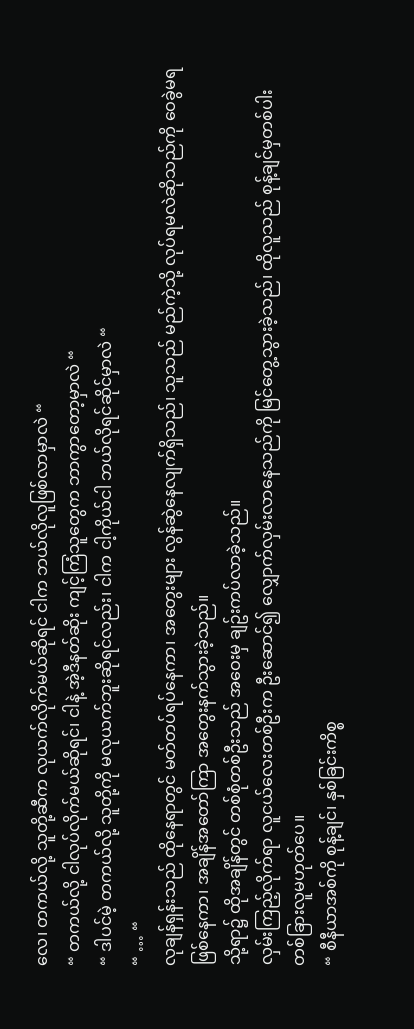လေ၊ တကယ်လို့ သူတို့ဆီက လုယက်လိုက်မယ်ဆိုရင် ငါက ဘယ်လိုလူဖြစ်လာမှာလဲ “
“ တကယ်လို့ ငါလုပ်လိုက်မယ်ဆိုရင်၊ ငါနဲ့ အဲ့ဒီနတ်ဆိုး ကျင့်ကြံသူတွေက ဘာကွာတော့မှာလဲ “
“ ဒါပင်မဲ့ တကယ်လို့ သူတို့ကို မလုယက်ဘူးဆိုရင်လည်း၊ ငါက ငါ့ကိုယ်ငါ ဘယ်လိုရင်ဆိုင်မှာလဲ “
“ … “
လုချန်ရှန်းသည် ထိုနေရာတွင် မတ်တပ်ရပ်နေကာ၊ အတွေးများ လွန်ဆွဲနေလျက်ရှိသည်၊ သူသည် မည်ကဲ့သို့ လုပ်ရမလဲဆိုသည်ကို ဝေခွဲမရဖြစ်နေကာ၊ အချိန်အတော်ကြာ အတွေးနက်သွားခဲ့သည်။
သို့ရာ၌ ထိုအချိန်တွင် တစ်စုံတစ်ဦးသည် အဝေးမှ ချဥ်းကပ်လာခဲ့သည်။
လှမ်းကြည့်လိုက်ရာ လူငယ်လေးတစ်ဦးက ဦးဆောင်၍ လျှောက်လှမ်းလာနေသည်ကို မြင်တွေ့သွားခဲ့သည်၊ ထိုလူသည် စုန့်ချင်မှတစ်ပါး တစ်ခြားလူမဟုတ်ပေ။
“ စီနီယာအစ်ကို စုန့်ချင်၊ နှစ်ခြင်းကိစ္စ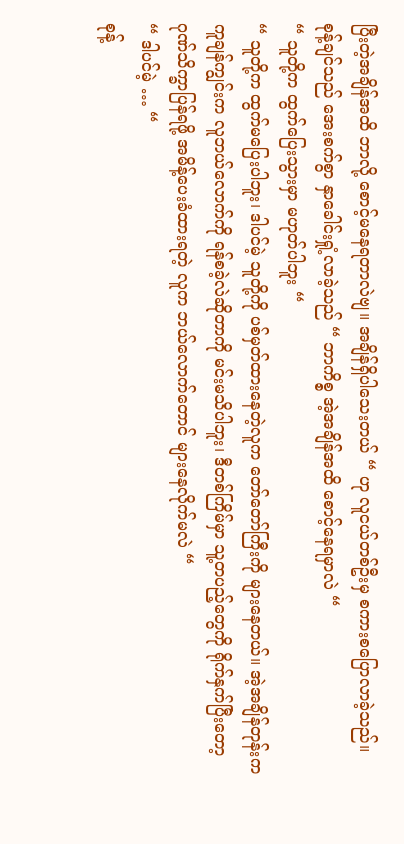ပြီးတဲ့အချိန်အထိ ဘာလို့ စောင့်မနေရတာလဲဗျ။ အချိန်ရှိပါသေးတယ် “ ဟု လူငယ်တစ်ဦးမှ စကားစပြောလာခဲ့သည်။
စုန့်ချင်သည် အေးစက်စွာ နှာခေါင်းရှုံ့လာခဲ့သည် “ ဘာကိစ္စ အဲ့အချိန်အထိ စောင့်နေရမှာလဲ “
“ သူတို့က ထွက်ပြေးသွားမှာ မဟုတ်ပါဘူး “
“ သူတို့က ထွက်မပြေးပါဘူး၊ ဒါပင်မဲ့ သူတို့ကို ပစ်မှတ်ထားနေတဲ့လူက တော်တော်ကြီးကို များနေတယ်။ အဲ့အချိန်တုန်းက ကူချန်ကျွင်းက လူဘယ်လောက်ကို ရန်စခဲ့လဲဆိုတာကို မင်းမသိပါဘူး၊ ဒီတစ်ကြိမ်မှာ သူ့တပည့်တွေကို ရိုက်နှက်ပြီးတော့ ဂုဏ်သိက္ခာပြန်ရဖို့ အမိန့်ပေးခံထားရတဲ့ လူက ဘယ်လောက်တောင် များနေလိုက်မလဲ “
“ ဒါပင်မဲ့ … “
စုန့်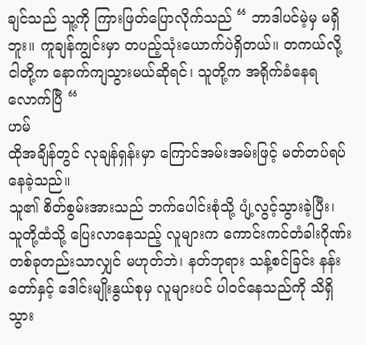ချင်သည် သူ့ကို ကြားဖြတ်ပြောလိုက်သည် “ ဘာဒါပင်မဲ့မှ မရှိဘူး။ ကူချန်ကျွင်းမှာ တပည့်သုံးယောက်ပဲရှိတယ်။ တကယ်လို့ ငါတို့က နောက်ကျသွားမယ်ဆိုရင်၊ သူတို့က အရိုက်ခံနေရလောက်ပြီ “
ဟမ်
ထိုအချိန်တွင် လုချန်ရှန်းမှာ ကြောင်အမ်းအမ်းဖြင့် မတ်တပ်ရပ်နေခဲ့သည်။
သူ၏ စိတ်စွမ်းအားသည် ဘက်ပေါင်းစုံသို့ ပျံ့လွင့်သွားခဲ့ပြီး၊ သူတို့ထံသို့ ပြေးလာနေသည့် လူများက ကောင်းကင်တံခါးဂိုဏ်းတစ်ခုတည်းသာလျှင် မဟုတ်ဘဲ၊ နတ်ဘုရား သန့်စင်ခြင်း နန်းတော်နှင့် ဒေါင်းမျိုးနွယ်စုမှ လူများပင် ပါဝင်နေသည်ကို သိရှိသွား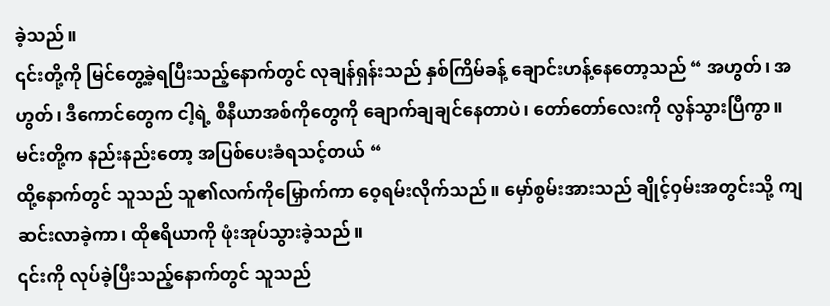ခဲ့သည်။
၎င်းတို့ကို မြင်တွေ့ခဲ့ရပြီးသည့်နောက်တွင် လုချန်ရှန်းသည် နှစ်ကြိမ်ခန့် ချောင်းဟန့်နေတော့သည် “ အဟွတ်၊ အဟွတ်၊ ဒီကောင်တွေက ငါ့ရဲ့ စီနီယာအစ်ကိုတွေကို ချောက်ချချင်နေတာပဲ၊ တော်တော်လေးကို လွန်သွားပြီကွာ။ မင်းတို့က နည်းနည်းတော့ အပြစ်ပေးခံရသင့်တယ် “
ထို့နောက်တွင် သူသည် သူ၏လက်ကိုမြှောက်ကာ ဝေ့ရမ်းလိုက်သည်။ မှော်စွမ်းအားသည် ချိုင့်ဝှမ်းအတွင်းသို့ ကျဆင်းလာခဲ့ကာ၊ ထိုဧရိယာကို ဖုံးအုပ်သွားခဲ့သည်။
၎င်းကို လုပ်ခဲ့ပြီးသည့်နောက်တွင် သူသည်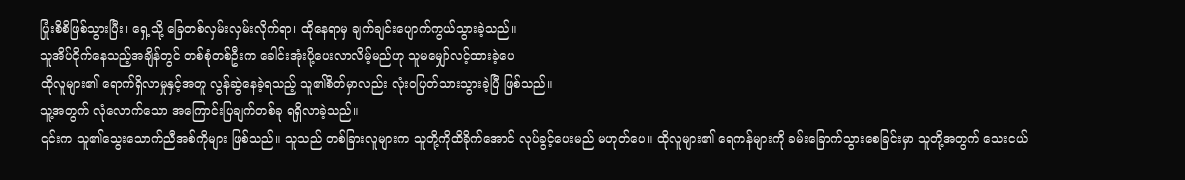ပြုံးစိစိဖြစ်သွားပြီး၊ ရှေ့သို့ ခြေတစ်လှမ်းလှမ်းလိုက်ရာ၊ ထိုနေရာမှ ချက်ချင်းပျောက်ကွယ်သွားခဲ့သည်။
သူအိပ်ငိုက်နေသည့်အချိန်တွင် တစ်စုံတစ်ဦးက ခေါင်းအုံးပို့ပေးလာလိမ့်မည်ဟု သူမမျှော်လင့်ထားခဲ့ပေ
ထိုလူများ၏ ရောက်ရှိလာမှုနှင့်အတူ လွန်ဆွဲနေခဲ့ရသည့် သူ၏စိတ်မှာလည်း လုံးဝပြတ်သားသွားခဲ့ပြီ ဖြစ်သည်။
သူ့အတွက် လုံလောက်သော အကြောင်းပြချက်တစ်ခု ရရှိလာခဲ့သည်။
၎င်းက သူ၏သွေးသောက်ညီအစ်ကိုများ ဖြစ်သည်။ သူသည် တစ်ခြားလူများက သူတို့ကိုထိခိုက်အောင် လုပ်ခွင့်ပေးမည် မဟုတ်ပေ။ ထိုလူများ၏ ရေကန်များကို ခမ်းခြောက်သွားစေခြင်းမှာ သူတို့အတွက် သေးငယ်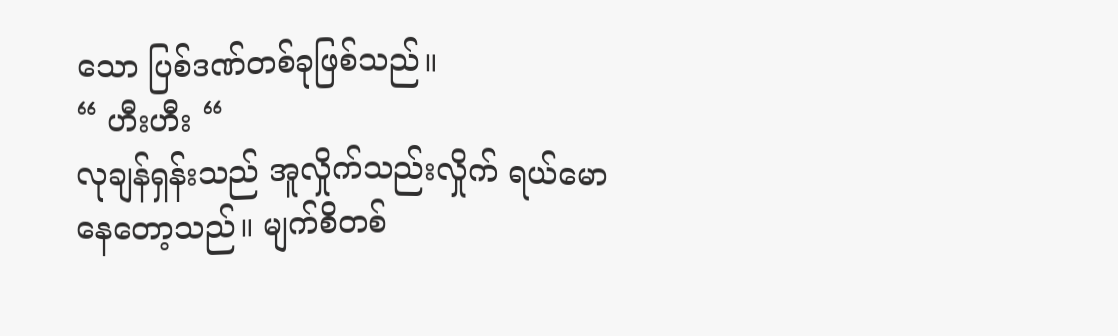သော ပြစ်ဒဏ်တစ်ခုဖြစ်သည်။
“ ဟီးဟီး “
လုချန်ရှန်းသည် အူလှိုက်သည်းလှိုက် ရယ်မောနေတော့သည်။ မျက်စိတစ်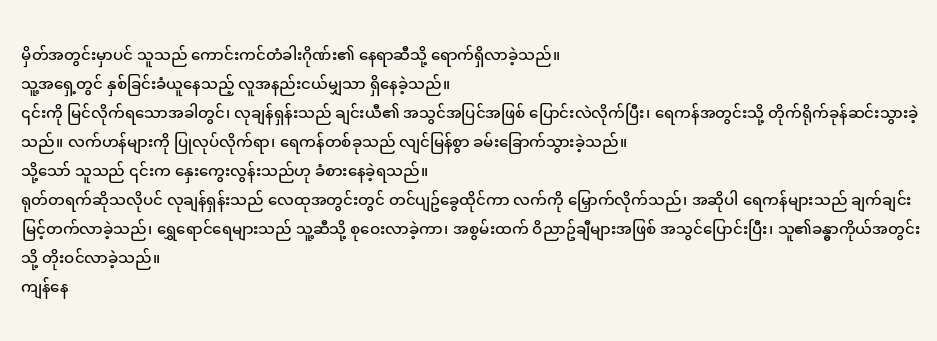မှိတ်အတွင်းမှာပင် သူသည် ကောင်းကင်တံခါးဂိုဏ်း၏ နေရာဆီသို့ ရောက်ရှိလာခဲ့သည်။
သူ့အရှေ့တွင် နှစ်ခြင်းခံယူနေသည့် လူအနည်းငယ်မျှသာ ရှိနေခဲ့သည်။
၎င်းကို မြင်လိုက်ရသောအခါတွင်၊ လုချန်ရှန်းသည် ချင်းယီ၏ အသွင်အပြင်အဖြစ် ပြောင်းလဲလိုက်ပြီး၊ ရေကန်အတွင်းသို့ တိုက်ရိုက်ခုန်ဆင်းသွားခဲ့သည်။ လက်ဟန်များကို ပြုလုပ်လိုက်ရာ၊ ရေကန်တစ်ခုသည် လျင်မြန်စွာ ခမ်းခြောက်သွားခဲ့သည်။
သို့သော် သူသည် ၎င်းက နှေးကွေးလွန်းသည်ဟု ခံစားနေခဲ့ရသည်။
ရုတ်တရက်ဆိုသလိုပင် လုချန်ရှန်းသည် လေထုအတွင်းတွင် တင်ပျဥ်ခွေထိုင်ကာ လက်ကို မြှောက်လိုက်သည်၊ အဆိုပါ ရေကန်များသည် ချက်ချင်းမြင့်တက်လာခဲ့သည်၊ ရွှေရောင်ရေများသည် သူ့ဆီသို့ စုဝေးလာခဲ့ကာ၊ အစွမ်းထက် ဝိညာဥ်ချီများအဖြစ် အသွင်ပြောင်းပြီး၊ သူ၏ခန္ဓာကိုယ်အတွင်းသို့ တိုးဝင်လာခဲ့သည်။
ကျန်နေ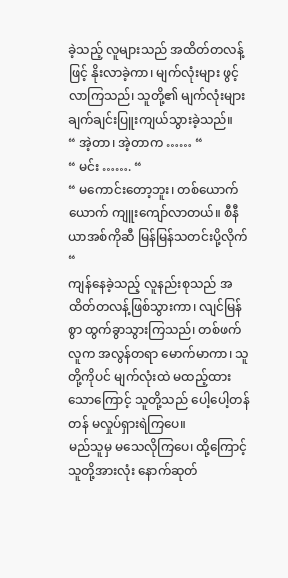ခဲ့သည့် လူများသည် အထိတ်တလန့်ဖြင့် နိုးလာခဲ့ကာ၊ မျက်လုံးများ ဖွင့်လာကြသည်၊ သူတို့၏ မျက်လုံးများ ချက်ချင်းပြူးကျယ်သွားခဲ့သည်။
“ အဲ့တာ၊ အဲ့တာက …… “
“ မင်း ……. “
“ မကောင်းတော့ဘူး၊ တစ်ယောက်ယောက် ကျူးကျော်လာတယ်။ စီနီယာအစ်ကိုဆီ မြန်မြန်သတင်းပို့လိုက် “
ကျန်နေခဲ့သည့် လူနည်းစုသည် အထိတ်တလန့်ဖြစ်သွားကာ၊ လျင်မြန်စွာ ထွက်ခွာသွားကြသည်၊ တစ်ဖက်လူက အလွန်တရာ မောက်မာကာ၊ သူတို့ကိုပင် မျက်လုံးထဲ မထည့်ထားသောကြောင့် သူတို့သည် ပေါ့ပေါ့တန်တန် မလှုပ်ရှားရဲကြပေ။
မည်သူမှ မသေလိုကြပေ၊ ထို့ကြောင့် သူတို့အားလုံး နောက်ဆုတ်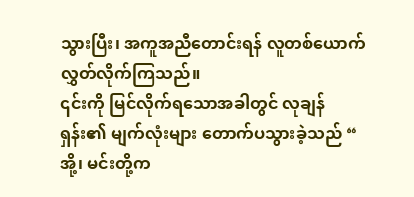သွားပြီး၊ အကူအညီတောင်းရန် လူတစ်ယောက်လွှတ်လိုက်ကြသည်။
၎င်းကို မြင်လိုက်ရသောအခါတွင် လုချန်ရှန်း၏ မျက်လုံးများ တောက်ပသွားခဲ့သည် “ အို့၊ မင်းတို့က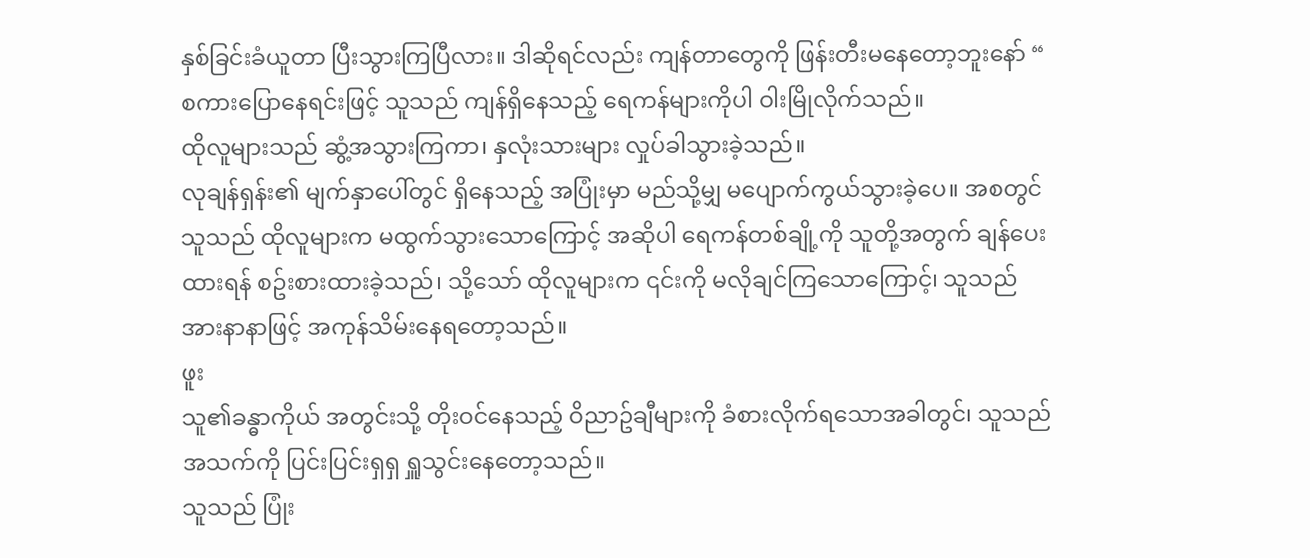နှစ်ခြင်းခံယူတာ ပြီးသွားကြပြီလား။ ဒါဆိုရင်လည်း ကျန်တာတွေကို ဖြန်းတီးမနေတော့ဘူးနော် “
စကားပြောနေရင်းဖြင့် သူသည် ကျန်ရှိနေသည့် ရေကန်များကိုပါ ဝါးမြိုလိုက်သည်။
ထိုလူများသည် ဆွံ့အသွားကြကာ၊ နှလုံးသားများ လှုပ်ခါသွားခဲ့သည်။
လုချန်ရှန်း၏ မျက်နှာပေါ်တွင် ရှိနေသည့် အပြုံးမှာ မည်သို့မျှ မပျောက်ကွယ်သွားခဲ့ပေ။ အစတွင် သူသည် ထိုလူများက မထွက်သွားသောကြောင့် အဆိုပါ ရေကန်တစ်ချို့ကို သူတို့အတွက် ချန်ပေးထားရန် စဥ်းစားထားခဲ့သည်၊ သို့သော် ထိုလူများက ၎င်းကို မလိုချင်ကြသောကြောင့်၊ သူသည် အားနာနာဖြင့် အကုန်သိမ်းနေရတော့သည်။
ဖူး
သူ၏ခန္ဓာကိုယ် အတွင်းသို့ တိုးဝင်နေသည့် ဝိညာဥ်ချီများကို ခံစားလိုက်ရသောအခါတွင်၊ သူသည် အသက်ကို ပြင်းပြင်းရှရှ ရှူသွင်းနေတော့သည်။
သူသည် ပြုံး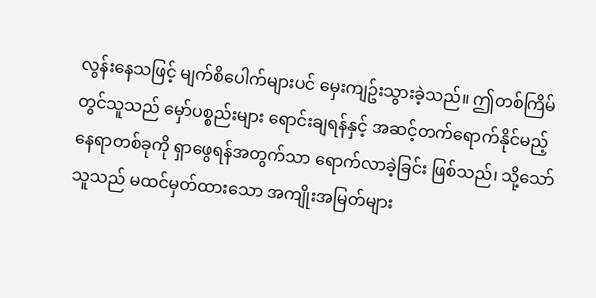လွန်းနေသဖြင့် မျက်စိပေါက်များပင် မှေးကျဥ်းသွားခဲ့သည်။ ဤတစ်ကြိမ်တွင်သူသည် မှော်ပစ္စည်းများ ရောင်းချရန်နှင့် အဆင့်တက်ရောက်နိုင်မည့် နေရာတစ်ခုကို ရှာဖွေရန်အတွက်သာ ရောက်လာခဲ့ခြင်း ဖြစ်သည်၊ သို့သော် သူသည် မထင်မှတ်ထားသော အကျိုးအမြတ်များ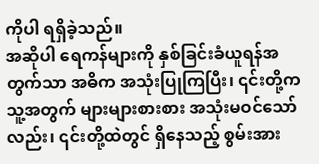ကိုပါ ရရှိခဲ့သည်။
အဆိုပါ ရေကန်များကို နှစ်ခြင်းခံယူရန်အတွက်သာ အဓိက အသုံးပြုကြပြီး၊ ၎င်းတို့က သူ့အတွက် များများစားစား အသုံးမဝင်သော်လည်း၊ ၎င်းတို့ထဲတွင် ရှိနေသည့် စွမ်းအား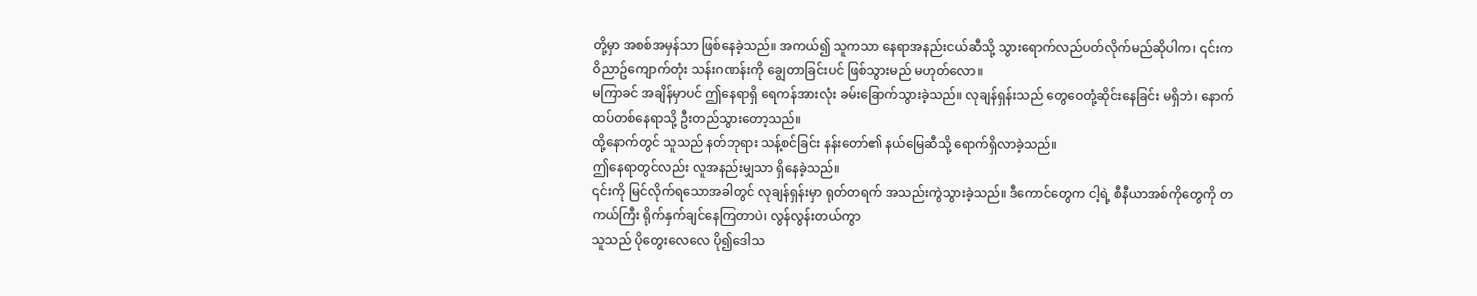တို့မှာ အစစ်အမှန်သာ ဖြစ်နေခဲ့သည်။ အကယ်၍ သူကသာ နေရာအနည်းငယ်ဆီသို့ သွားရောက်လည်ပတ်လိုက်မည်ဆိုပါက၊ ၎င်းက ဝိညာဥ်ကျောက်တုံး သန်းဂဏန်းကို ချွေတာခြင်းပင် ဖြစ်သွားမည် မဟုတ်လော။
မကြာခင် အချိန်မှာပင် ဤနေရာရှိ ရေကန်အားလုံး ခမ်းခြောက်သွားခဲ့သည်။ လုချန်ရှန်းသည် တွေဝေတုံ့ဆိုင်းနေခြင်း မရှိဘဲ၊ နောက်ထပ်တစ်နေရာသို့ ဦးတည်သွားတော့သည်။
ထို့နောက်တွင် သူသည် နတ်ဘုရား သန့်စင်ခြင်း နန်းတော်၏ နယ်မြေဆီသို့ ရောက်ရှိလာခဲ့သည်။
ဤနေရာတွင်လည်း လူအနည်းမျှသာ ရှိနေခဲ့သည်။
၎င်းကို မြင်လိုက်ရသောအခါတွင် လုချန်ရှန်းမှာ ရုတ်တရက် အသည်းကွဲသွားခဲ့သည်။ ဒီကောင်တွေက ငါ့ရဲ့ စီနီယာအစ်ကိုတွေကို တကယ်ကြီး ရိုက်နှက်ချင်နေကြတာပဲ၊ လွန်လွန်းတယ်ကွာ
သူသည် ပိုတွေးလေလေ ပို၍ဒေါသ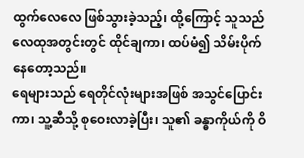ထွက်လေလေ ဖြစ်သွားခဲ့သည့်၊ ထို့ကြောင့် သူသည် လေထုအတွင်းတွင် ထိုင်ချကာ၊ ထပ်မံ၍ သိမ်းပိုက်နေတော့သည်။
ရေများသည် ရေတိုင်လုံးများအဖြစ် အသွင်ပြောင်းကာ၊ သူ့ဆီသို့ စုဝေးလာခဲ့ပြီး၊ သူ၏ ခန္ဓာကိုယ်ကို ဝိ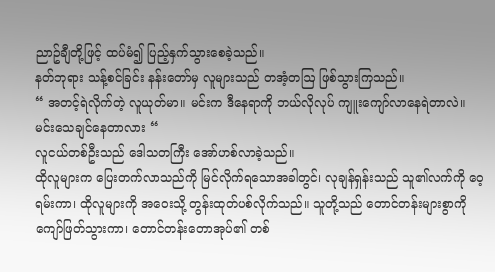ညာဥ်ချီတို့ဖြင့် ထပ်မံ၍ ပြည့်နှက်သွားစေခဲ့သည်။
နတ်ဘုရား သန့်စင်ခြင်း နန်းတော်မှ လူများသည် တအံ့တဩ ဖြစ်သွားကြသည်။
“ အတင့်ရဲလိုက်တဲ့ လူယုတ်မာ။ မင်းက ဒီနေရာကို ဘယ်လိုလုပ် ကျူးကျော်လာနေရဲတာလဲ။ မင်းသေချင်နေတာလား “
လူငယ်တစ်ဦးသည် ဒေါသတကြီး အော်ဟစ်လာခဲ့သည်။
ထိုလူများက ပြေးတက်လာသည်ကို မြင်လိုက်ရသောအခါတွင်၊ လုချန်ရှန်းသည် သူ၏လက်ကို ဝေ့ရမ်းကာ၊ ထိုလူများကို အဝေးသို့ တွန်းထုတ်ပစ်လိုက်သည်။ သူတို့သည် တောင်တန်းများစွာကို ကျော်ဖြတ်သွားကာ၊ တောင်တန်းတောအုပ်၏ တစ်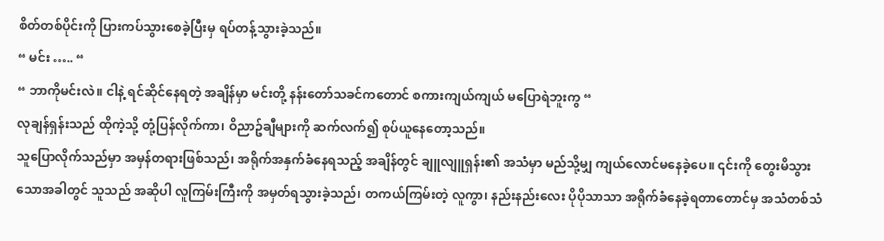စိတ်တစ်ပိုင်းကို ပြားကပ်သွားစေခဲ့ပြီးမှ ရပ်တန့်သွားခဲ့သည်။
“ မင်း ….. “
“ ဘာကိုမင်းလဲ။ ငါနဲ့ ရင်ဆိုင်နေရတဲ့ အချိန်မှာ မင်းတို့ နန်းတော်သခင်ကတောင် စကားကျယ်ကျယ် မပြောရဲဘူးကွ “
လုချန်ရှန်းသည် ထိုကဲ့သို့ တုံ့ပြန်လိုက်ကာ၊ ဝိညာဥ်ချီများကို ဆက်လက်၍ စုပ်ယူနေတော့သည်။
သူပြောလိုက်သည်မှာ အမှန်တရားဖြစ်သည်၊ အရိုက်အနှက်ခံနေရသည့် အချိန်တွင် ချူလျူရှန်း၏ အသံမှာ မည်သို့မျှ ကျယ်လောင်မနေခဲ့ပေ။ ၎င်းကို တွေးမိသွားသောအခါတွင် သူသည် အဆိုပါ လူကြမ်းကြီးကို အမှတ်ရသွားခဲ့သည်၊ တကယ်ကြမ်းတဲ့ လူကွာ၊ နည်းနည်းလေး ပိုပိုသာသာ အရိုက်ခံနေခဲ့ရတာတောင်မှ အသံတစ်သံ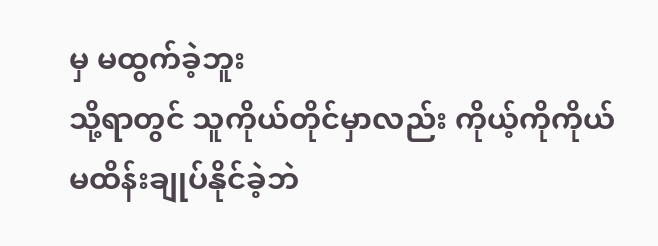မှ မထွက်ခဲ့ဘူး
သို့ရာတွင် သူကိုယ်တိုင်မှာလည်း ကိုယ့်ကိုကိုယ် မထိန်းချုပ်နိုင်ခဲ့ဘဲ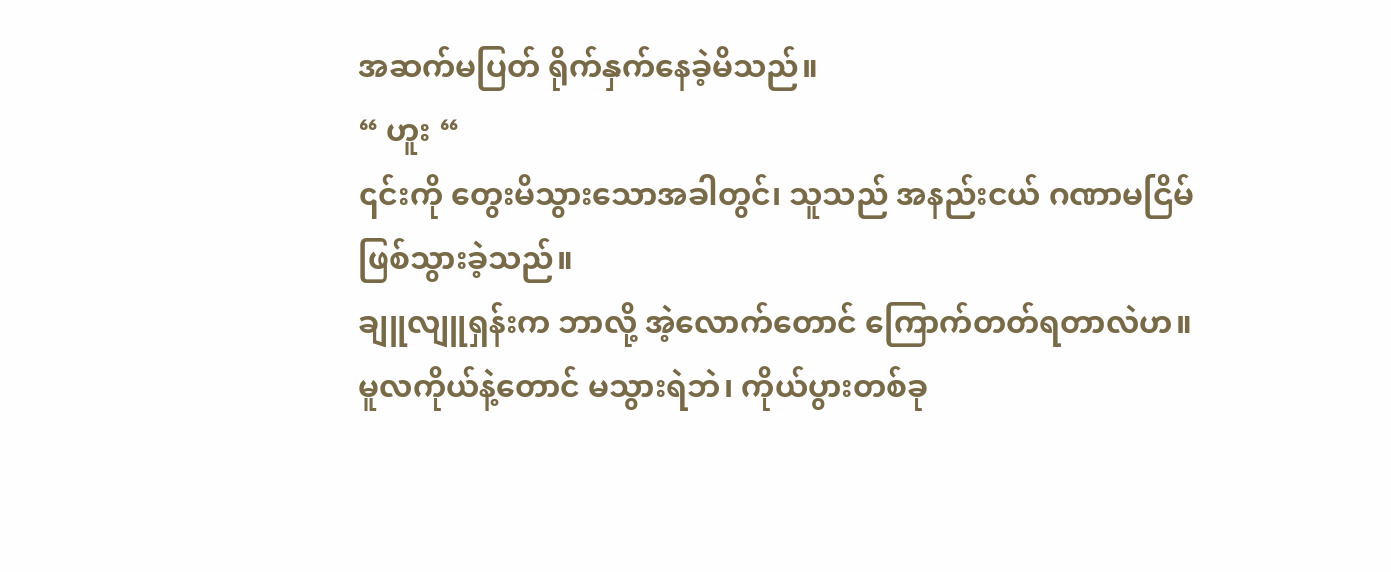အဆက်မပြတ် ရိုက်နှက်နေခဲ့မိသည်။
“ ဟူး “
၎င်းကို တွေးမိသွားသောအခါတွင်၊ သူသည် အနည်းငယ် ဂဏာမငြိမ်ဖြစ်သွားခဲ့သည်။
ချူလျူရှန်းက ဘာလို့ အဲ့လောက်တောင် ကြောက်တတ်ရတာလဲဟ။ မူလကိုယ်နဲ့တောင် မသွားရဲဘဲ၊ ကိုယ်ပွားတစ်ခု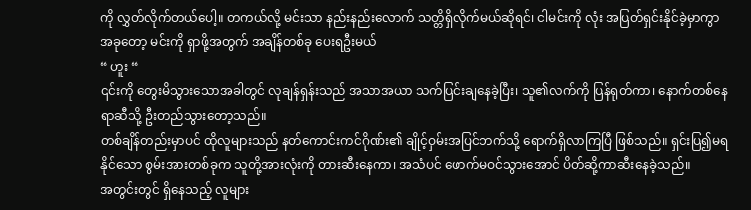ကို လွှတ်လိုက်တယ်ပေါ့။ တကယ်လို့ မင်းသာ နည်းနည်းလောက် သတ္တိရှိလိုက်မယ်ဆိုရင်၊ ငါမင်းကို လုံး အပြတ်ရှင်းနိုင်ခဲ့မှာကွာ
အခုတော့ မင်းကို ရှာဖို့အတွက် အချိန်တစ်ခု ပေးရဦးမယ်
“ ဟူး “
၎င်းကို တွေးမိသွားသောအခါတွင် လုချန်ရှန်းသည် အသာအယာ သက်ပြင်းချနေခဲ့ပြီး၊ သူ၏လက်ကို ပြန်ရုတ်ကာ၊ နောက်တစ်နေရာဆီသို့ ဦးတည်သွားတော့သည်။
တစ်ချိန်တည်းမှာပင် ထိုလူများသည် နတ်ကောင်းကင်ဂိုဏ်း၏ ချိုင့်ဝှမ်းအပြင်ဘက်သို့ ရောက်ရှိလာကြပြီ ဖြစ်သည်။ ရှင်းပြ၍မရနိုင်သော စွမ်းအားတစ်ခုက သူတို့အားလုံးကို တားဆီးနေကာ၊ အသံပင် ဖောက်မဝင်သွားအောင် ပိတ်ဆို့ကာဆီးနေခဲ့သည်။
အတွင်းတွင် ရှိနေသည့် လူများ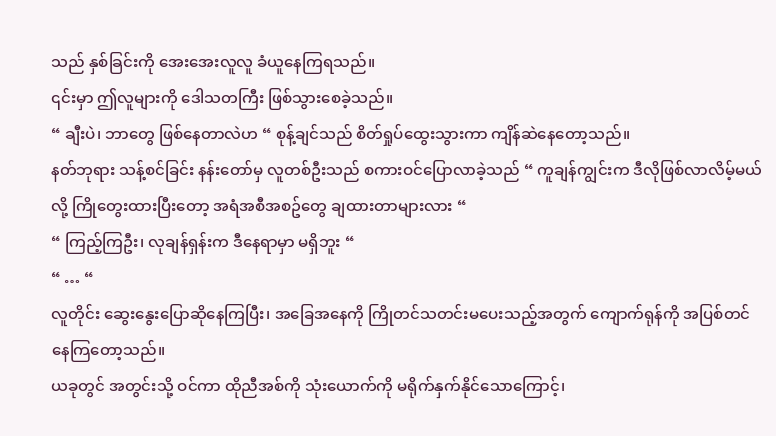သည် နှစ်ခြင်းကို အေးအေးလူလူ ခံယူနေကြရသည်။
၎င်းမှာ ဤလူများကို ဒေါသတကြီး ဖြစ်သွားစေခဲ့သည်။
“ ချီးပဲ၊ ဘာတွေ ဖြစ်နေတာလဲဟ “ စုန့်ချင်သည် စိတ်ရှုပ်ထွေးသွားကာ ကျိန်ဆဲနေတော့သည်။
နတ်ဘုရား သန့်စင်ခြင်း နန်းတော်မှ လူတစ်ဦးသည် စကားဝင်ပြောလာခဲ့သည် “ ကူချန်ကျွင်းက ဒီလိုဖြစ်လာလိမ့်မယ်လို့ ကြိုတွေးထားပြီးတော့ အရံအစီအစဥ်တွေ ချထားတာများလား “
“ ကြည့်ကြဦး၊ လုချန်ရှန်းက ဒီနေရာမှာ မရှိဘူး “
“ … “
လူတိုင်း ဆွေးနွေးပြောဆိုနေကြပြီး၊ အခြေအနေကို ကြိုတင်သတင်းမပေးသည့်အတွက် ကျောက်ရုန်ကို အပြစ်တင်နေကြတော့သည်။
ယခုတွင် အတွင်းသို့ ဝင်ကာ ထိုညီအစ်ကို သုံးယောက်ကို မရိုက်နှက်နိုင်သောကြောင့်၊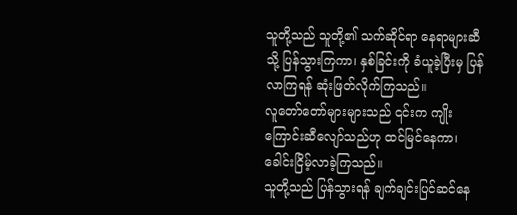သူတို့သည် သူတို့၏ သက်ဆိုင်ရာ နေရာများဆီသို့ ပြန်သွားကြကာ၊ နှစ်ခြင်းကို ခံယူခဲ့ပြီးမှ ပြန်လာကြရန် ဆုံးဖြတ်လိုက်ကြသည်။
လူတော်တော်များများသည် ၎င်းက ကျိုးကြောင်းဆီလျော်သည်ဟု ထင်မြင်နေကာ၊ ခေါင်းငြိမ့်လာခဲ့ကြသည်။
သူတို့သည် ပြန်သွားရန် ချက်ချင်းပြင်ဆင်နေ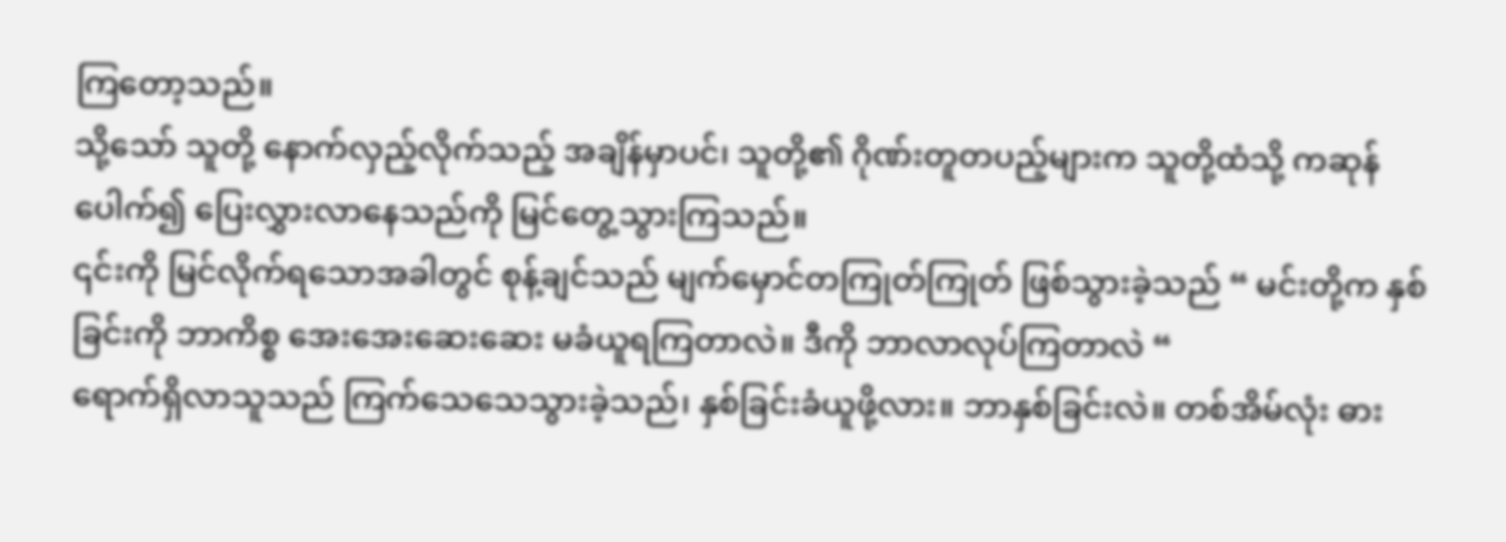ကြတော့သည်။
သို့သော် သူတို့ နောက်လှည့်လိုက်သည့် အချိန်မှာပင်၊ သူတို့၏ ဂိုဏ်းတူတပည့်များက သူတို့ထံသို့ ကဆုန်ပေါက်၍ ပြေးလွှားလာနေသည်ကို မြင်တွေ့သွားကြသည်။
၎င်းကို မြင်လိုက်ရသောအခါတွင် စုန့်ချင်သည် မျက်မှောင်တကြုတ်ကြုတ် ဖြစ်သွားခဲ့သည် “ မင်းတို့က နှစ်ခြင်းကို ဘာကိစ္စ အေးအေးဆေးဆေး မခံယူရကြတာလဲ။ ဒီကို ဘာလာလုပ်ကြတာလဲ “
ရောက်ရှိလာသူသည် ကြက်သေသေသွားခဲ့သည်၊ နှစ်ခြင်းခံယူဖို့လား။ ဘာနှစ်ခြင်းလဲ။ တစ်အိမ်လုံး ဓား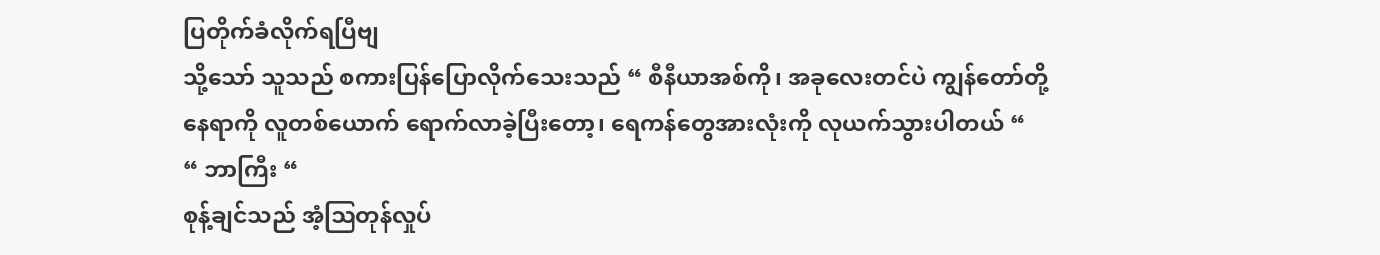ပြတိုက်ခံလိုက်ရပြီဗျ
သို့သော် သူသည် စကားပြန်ပြောလိုက်သေးသည် “ စီနီယာအစ်ကို၊ အခုလေးတင်ပဲ ကျွန်တော်တို့နေရာကို လူတစ်ယောက် ရောက်လာခဲ့ပြီးတော့၊ ရေကန်တွေအားလုံးကို လုယက်သွားပါတယ် “
“ ဘာကြီး “
စုန့်ချင်သည် အံ့ဩတုန်လှုပ်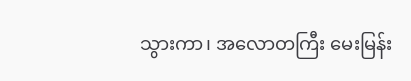သွားကာ၊ အလောတကြီး မေးမြန်း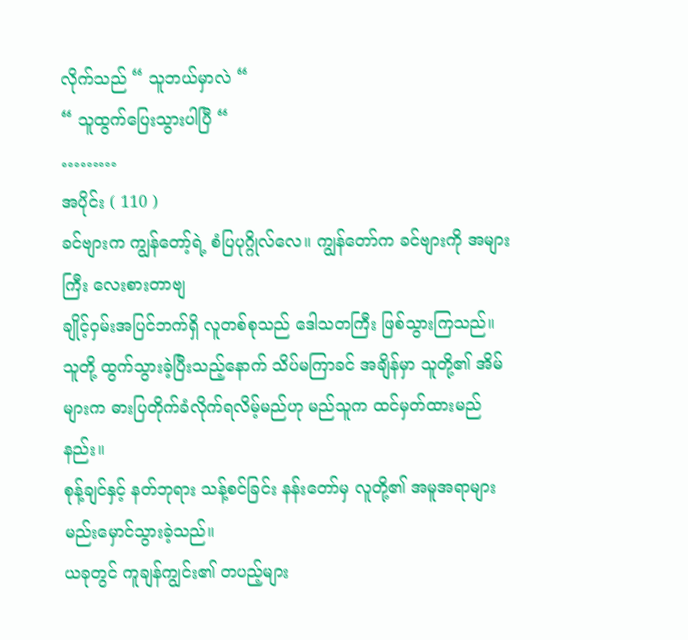လိုက်သည် “ သူဘယ်မှာလဲ “
“ သူထွက်ပြေးသွားပါပြီ “
………
အပိုင်း ( 110 )
ခင်ဗျားက ကျွန်တော့်ရဲ့ စံပြပုဂ္ဂိုလ်လေ။ ကျွန်တော်က ခင်ဗျားကို အများကြီး လေးစားတာဗျ
ချိုင့်ဝှမ်းအပြင်ဘက်ရှိ လူတစ်စုသည် ဒေါသတကြီး ဖြစ်သွားကြသည်။
သူတို့ ထွက်သွားခဲ့ပြီးသည့်နောက် သိပ်မကြာခင် အချိန်မှာ သူတို့၏ အိမ်များက ဓားပြတိုက်ခံလိုက်ရလိမ့်မည်ဟု မည်သူက ထင်မှတ်ထားမည်နည်း။
စုန့်ချင်နှင့် နတ်ဘုရား သန့်စင်ခြင်း နန်းတော်မှ လူတို့၏ အမူအရာများ မည်းမှောင်သွားခဲ့သည်။
ယခုတွင် ကူချန်ကျွင်း၏ တပည့်များ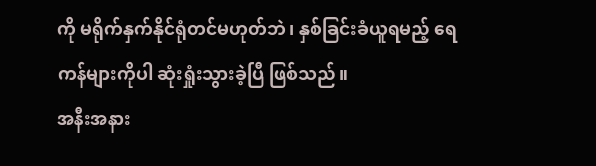ကို မရိုက်နှက်နိုင်ရုံတင်မဟုတ်ဘဲ၊ နှစ်ခြင်းခံယူရမည့် ရေကန်များကိုပါ ဆုံးရှုံးသွားခဲ့ပြီ ဖြစ်သည်။
အနီးအနား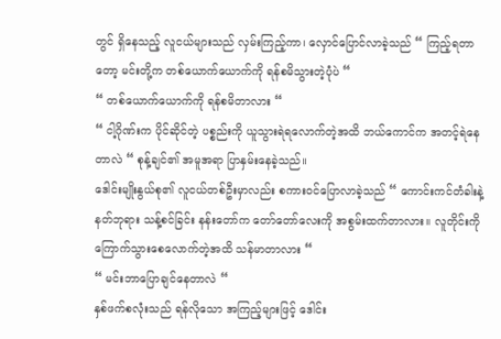တွင် ရှိနေသည့် လူငယ်များသည် လှမ်းကြည့်ကာ၊ လှောင်ပြောင်လာခဲ့သည် “ ကြည့်ရတာတော့ မင်းတို့က တစ်ယောက်ယောက်ကို ရန်စမိသွားတဲ့ပုံပဲ “
“ တစ်ယောက်ယောက်ကို ရန်စမိတာလား “
“ ငါ့ဂိုဏ်းက ပိုင်ဆိုင်တဲ့ ပစ္စည်းကို ယူသွားရဲရလောက်တဲ့အထိ ဘယ်ကောင်က အတင့်ရဲနေတာလဲ “ စုန့်ချင်၏ အမူအရာ ပြာနှမ်းနေခဲ့သည်။
ဒေါင်းမျိုးနွယ်စု၏ လူငယ်တစ်ဦးမှာလည်း စကားဝင်ပြောလာခဲ့သည် “ ကောင်းကင်တံခါးနဲ့ နတ်ဘုရား သန့်စင်ခြင်း နန်းတော်က တော်တော်လေးကို အစွမ်းထက်တာလား။ လူတိုင်းကို ကြောက်သွားစေလောက်တဲ့အထိ သန်မာတာလား “
“ မင်းဘာပြောချင်နေတာလဲ “
နှစ်ဖက်စလုံးသည် ရန်လိုသော အကြည့်များဖြင့် ဒေါင်း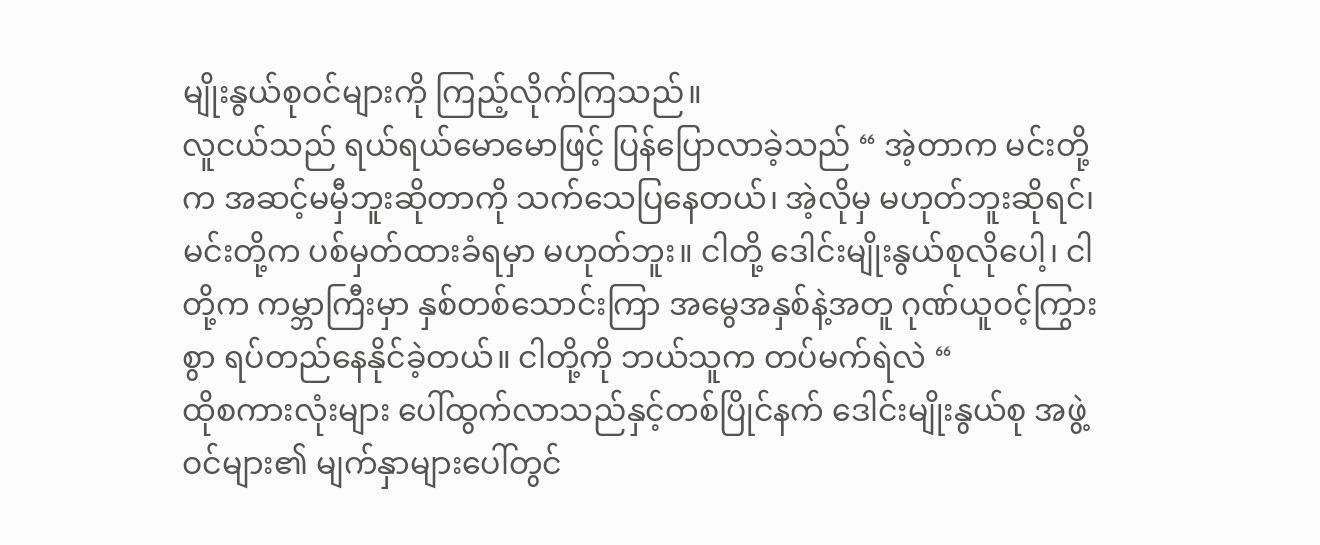မျိုးနွယ်စုဝင်များကို ကြည့်လိုက်ကြသည်။
လူငယ်သည် ရယ်ရယ်မောမောဖြင့် ပြန်ပြောလာခဲ့သည် “ အဲ့တာက မင်းတို့က အဆင့်မမှီဘူးဆိုတာကို သက်သေပြနေတယ်၊ အဲ့လိုမှ မဟုတ်ဘူးဆိုရင်၊ မင်းတို့က ပစ်မှတ်ထားခံရမှာ မဟုတ်ဘူး။ ငါတို့ ဒေါင်းမျိုးနွယ်စုလိုပေါ့၊ ငါတို့က ကမ္ဘာကြီးမှာ နှစ်တစ်သောင်းကြာ အမွေအနှစ်နဲ့အတူ ဂုဏ်ယူဝင့်ကြွားစွာ ရပ်တည်နေနိုင်ခဲ့တယ်။ ငါတို့ကို ဘယ်သူက တပ်မက်ရဲလဲ “
ထိုစကားလုံးများ ပေါ်ထွက်လာသည်နှင့်တစ်ပြိုင်နက် ဒေါင်းမျိုးနွယ်စု အဖွဲ့ဝင်များ၏ မျက်နှာများပေါ်တွင်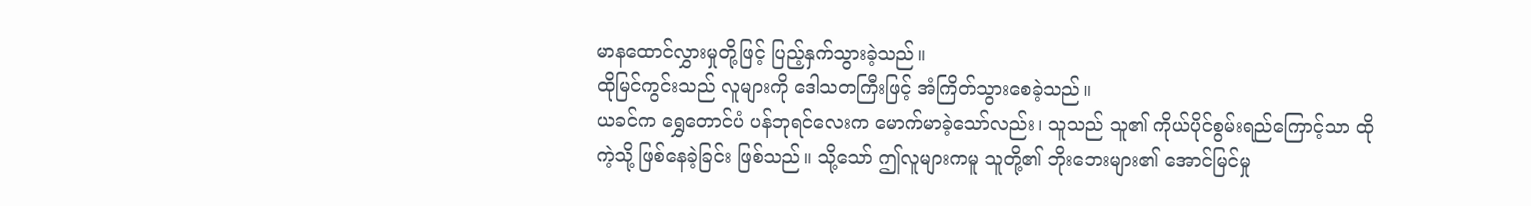မာနထောင်လွှားမှုတို့ဖြင့် ပြည့်နှက်သွားခဲ့သည်။
ထိုမြင်ကွင်းသည် လူများကို ဒေါသတကြီးဖြင့် အံကြိတ်သွားစေခဲ့သည်။
ယခင်က ရွှေတောင်ပံ ပန်ဘုရင်လေးက မောက်မာခဲ့သော်လည်း၊ သူသည် သူ၏ ကိုယ်ပိုင်စွမ်းရည်ကြောင့်သာ ထိုကဲ့သို့ ဖြစ်နေခဲ့ခြင်း ဖြစ်သည်။ သို့သော် ဤလူများကမူ သူတို့၏ ဘိုးဘေးများ၏ အောင်မြင်မှု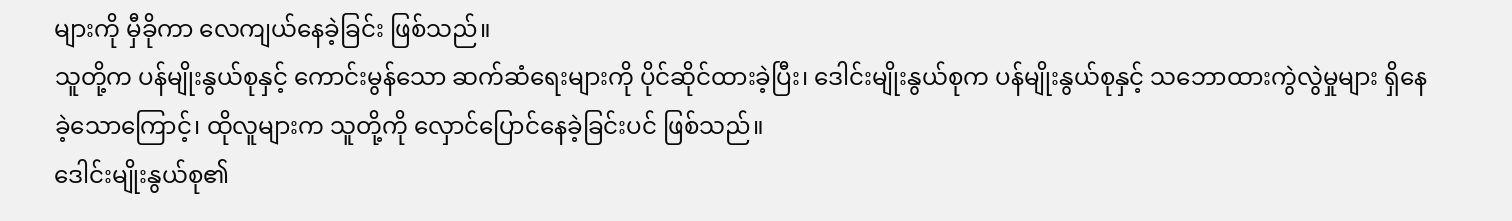များကို မှီခိုကာ လေကျယ်နေခဲ့ခြင်း ဖြစ်သည်။
သူတို့က ပန်မျိုးနွယ်စုနှင့် ကောင်းမွန်သော ဆက်ဆံရေးများကို ပိုင်ဆိုင်ထားခဲ့ပြီး၊ ဒေါင်းမျိုးနွယ်စုက ပန်မျိုးနွယ်စုနှင့် သဘောထားကွဲလွဲမှုများ ရှိနေခဲ့သောကြောင့်၊ ထိုလူများက သူတို့ကို လှောင်ပြောင်နေခဲ့ခြင်းပင် ဖြစ်သည်။
ဒေါင်းမျိုးနွယ်စု၏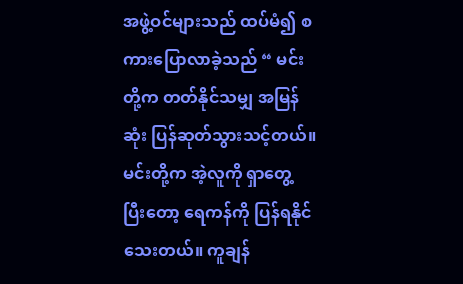အဖွဲ့ဝင်များသည် ထပ်မံ၍ စကားပြောလာခဲ့သည် “ မင်းတို့က တတ်နိုင်သမျှ အမြန်ဆုံး ပြန်ဆုတ်သွားသင့်တယ်။ မင်းတို့က အဲ့လူကို ရှာတွေ့ပြီးတော့ ရေကန်ကို ပြန်ရနိုင်သေးတယ်။ ကူချန်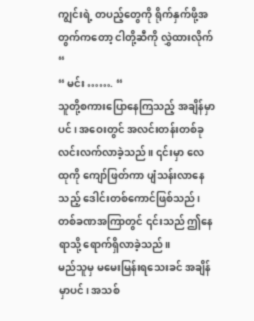ကျွင်းရဲ့ တပည့်တွေကို ရိုက်နှက်ဖို့အတွက်ကတော့ ငါတို့ဆီကို လွှဲထားလိုက် “
“ မင်း ……. “
သူတို့စကားပြောနေကြသည့် အချိန်မှာပင်၊ အဝေးတွင် အလင်းတန်းတစ်ခု လင်းလက်လာခဲ့သည်။ ၎င်းမှာ လေထုကို ကျော်ဖြတ်ကာ ပျံသန်းလာနေသည့် ဒေါင်းတစ်ကောင်ဖြစ်သည်၊ တစ်ခဏအကြာတွင် ၎င်းသည် ဤနေရာသို့ ရောက်ရှိလာခဲ့သည်။
မည်သူမှ မမေးမြန်းရသေးခင် အချိန်မှာပင်၊ အသစ်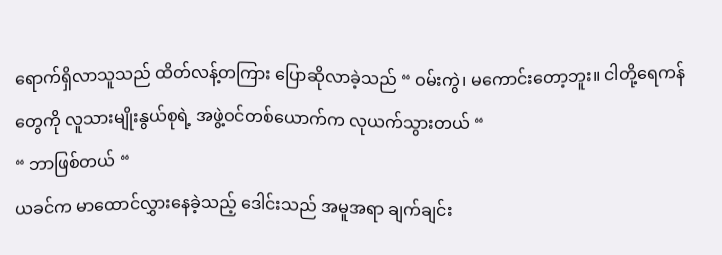ရောက်ရှိလာသူသည် ထိတ်လန့်တကြား ပြောဆိုလာခဲ့သည် “ ဝမ်းကွဲ၊ မကောင်းတော့ဘူး။ ငါတို့ရေကန်တွေကို လူသားမျိုးနွယ်စုရဲ့ အဖွဲ့ဝင်တစ်ယောက်က လုယက်သွားတယ် “
“ ဘာဖြစ်တယ် “
ယခင်က မာထောင်လွှားနေခဲ့သည့် ဒေါင်းသည် အမူအရာ ချက်ချင်း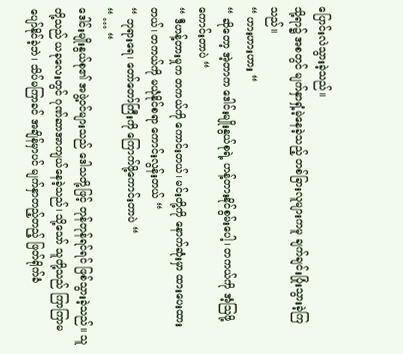ပြောင်းလဲသွားခဲ့သည်။
သို့ရာ၌ အစတွင် မျက်နှာရှံ့မဲ့နေခဲ့သည့် တစ်ခြားလူများကမူ ချက်ချင်းပြုံးသွားခဲ့ကြသည်။
“ ဟားဟားဟား “
“ ဆိုတော့ အဲ့တာက ဒေါင်းမျိုးနွယ်စုရဲ့ ဟန့်တားနိုင်စွမ်းပေါ့၊ တကယ်ကို အံ့ဩဖို့ကောင်းတာပဲ “
“ ဒီဟန့်တားမှုက တကယ်ကို ကောင်းတယ်၊ မင်းတို့ကို နောက်ဆုံးမှာ ထားပေးထားတယ်၊ တကယ်ကို မယုံနိုင်စရာ ကောင်းလွန်းတယ် “
“ ဘုရားရေ၊ တော်တော်ကြီးကို ကြောက်ဖို့ကောင်းတာပဲ “
“ … “
ဒေါင်းမျိုးနွယ်စု၏ အဖွဲ့ဝင်များသည် ဒေါသတို့ဖြင့် တုန်တုန်ရင်ရင် ဖြစ်သွားခဲ့သည်။ သူတို့သည် ယခုလေးတွင် ဂုဏ်ဆာအာကျယ်နေခဲ့သည်၊ သို့သော် သူတို့သည် ကြာကြာမပျော်နိုင်ခဲ့ဘဲ၊ သိပ်မကြာခင် အချိန်မှာပင် မျက်နှာတည့်တည့် ဖြတ်ရိုက်ခံ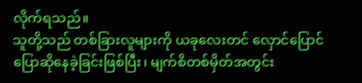လိုက်ရသည်။
သူတို့သည် တစ်ခြားလူများကို ယခုလေးတင် လှောင်ပြောင်ပြောဆိုနေခဲ့ခြင်းဖြစ်ပြီး၊ မျက်စိတစ်မှိတ်အတွင်း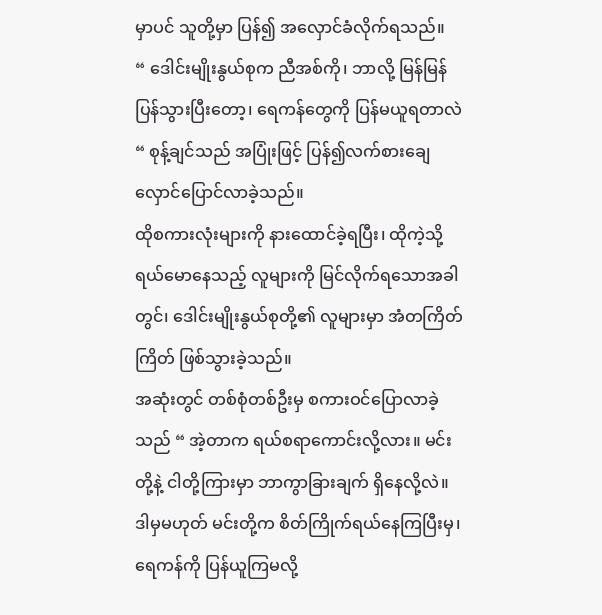မှာပင် သူတို့မှာ ပြန်၍ အလှောင်ခံလိုက်ရသည်။
“ ဒေါင်းမျိုးနွယ်စုက ညီအစ်ကို၊ ဘာလို့ မြန်မြန်ပြန်သွားပြီးတော့၊ ရေကန်တွေကို ပြန်မယူရတာလဲ “ စုန့်ချင်သည် အပြုံးဖြင့် ပြန်၍လက်စားချေ လှောင်ပြောင်လာခဲ့သည်။
ထိုစကားလုံးများကို နားထောင်ခဲ့ရပြီး၊ ထိုကဲ့သို့ ရယ်မောနေသည့် လူများကို မြင်လိုက်ရသောအခါတွင်၊ ဒေါင်းမျိုးနွယ်စုတို့၏ လူများမှာ အံတကြိတ်ကြိတ် ဖြစ်သွားခဲ့သည်။
အဆုံးတွင် တစ်စုံတစ်ဦးမှ စကားဝင်ပြောလာခဲ့သည် “ အဲ့တာက ရယ်စရာကောင်းလို့လား။ မင်းတို့နဲ့ ငါတို့ကြားမှာ ဘာကွာခြားချက် ရှိနေလို့လဲ။ ဒါမှမဟုတ် မင်းတို့က စိတ်ကြိုက်ရယ်နေကြပြီးမှ၊ ရေကန်ကို ပြန်ယူကြမလို့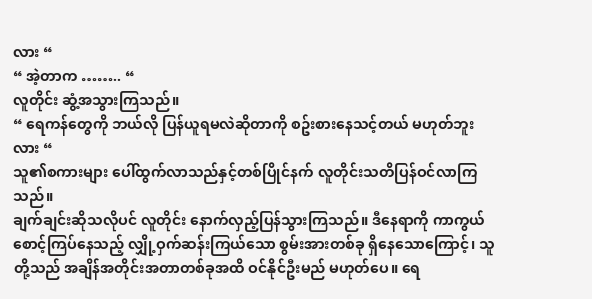လား “
“ အဲ့တာက …….. “
လူတိုင်း ဆွံ့အသွားကြသည်။
“ ရေကန်တွေကို ဘယ်လို ပြန်ယူရမလဲဆိုတာကို စဥ်းစားနေသင့်တယ် မဟုတ်ဘူးလား “
သူ၏စကားများ ပေါ်ထွက်လာသည်နှင့်တစ်ပြိုင်နက် လူတိုင်းသတိပြန်ဝင်လာကြသည်။
ချက်ချင်းဆိုသလိုပင် လူတိုင်း နောက်လှည့်ပြန်သွားကြသည်။ ဒီနေရာကို ကာကွယ်စောင့်ကြပ်နေသည့် လျှို့ဝှက်ဆန်းကြယ်သော စွမ်းအားတစ်ခု ရှိနေသောကြောင့်၊ သူတို့သည် အချိန်အတိုင်းအတာတစ်ခုအထိ ဝင်နိုင်ဦးမည် မဟုတ်ပေ။ ရေ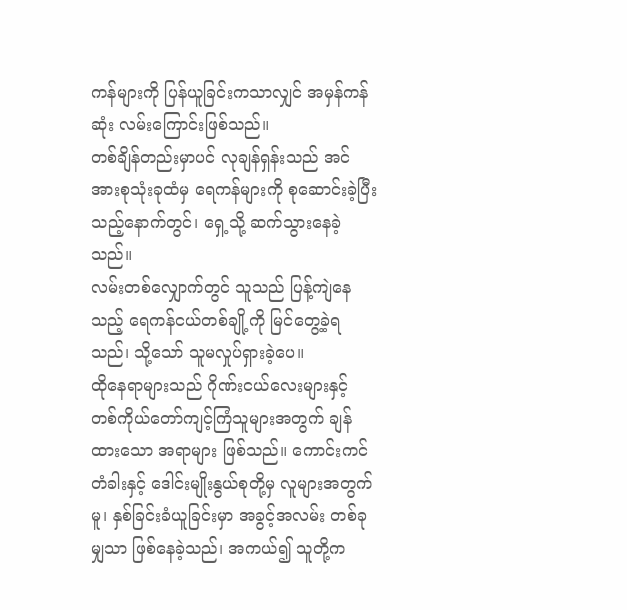ကန်များကို ပြန်ယူခြင်းကသာလျှင် အမှန်ကန်ဆုံး လမ်းကြောင်းဖြစ်သည်။
တစ်ချိန်တည်းမှာပင် လုချန်ရှန်းသည် အင်အားစုသုံးခုထံမှ ရေကန်များကို စုဆောင်းခဲ့ပြီးသည့်နောက်တွင်၊ ရှေ့သို့ ဆက်သွားနေခဲ့သည်။
လမ်းတစ်လျှောက်တွင် သူသည် ပြန့်ကျဲနေသည့် ရေကန်ငယ်တစ်ချို့ကို မြင်တွေ့ခဲ့ရသည်၊ သို့သော် သူမလှုပ်ရှားခဲ့ပေ။
ထိုနေရာများသည် ဂိုဏ်းငယ်လေးများနှင့် တစ်ကိုယ်တော်ကျင့်ကြံသူများအတွက် ချန်ထားသော အရာများ ဖြစ်သည်။ ကောင်းကင်တံခါးနှင့် ဒေါင်းမျိုးနွယ်စုတို့မှ လူများအတွက်မူ၊ နှစ်ခြင်းခံယူခြင်းမှာ အခွင့်အလမ်း တစ်ခုမျှသာ ဖြစ်နေခဲ့သည်၊ အကယ်၍ သူတို့က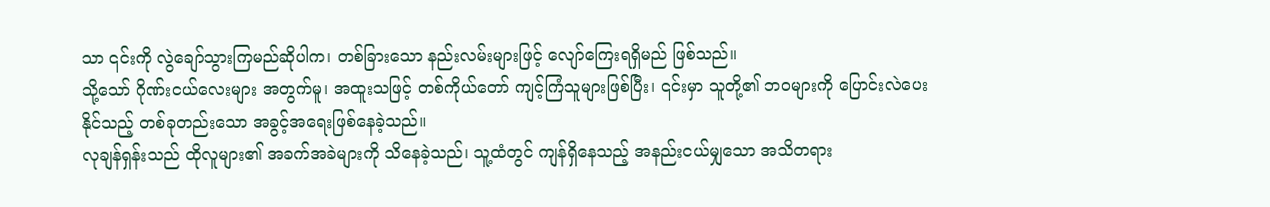သာ ၎င်းကို လွဲချော်သွားကြမည်ဆိုပါက၊ တစ်ခြားသော နည်းလမ်းများဖြင့် လျော်ကြေးရရှိမည် ဖြစ်သည်။
သို့သော် ဂိုဏ်းငယ်လေးများ အတွက်မူ၊ အထူးသဖြင့် တစ်ကိုယ်တော် ကျင့်ကြံသူများဖြစ်ပြီး၊ ၎င်းမှာ သူတို့၏ ဘဝများကို ပြောင်းလဲပေးနိုင်သည့် တစ်ခုတည်းသော အခွင့်အရေးဖြစ်နေခဲ့သည်။
လုချန်ရှန်းသည် ထိုလူများ၏ အခက်အခဲများကို သိနေခဲ့သည်၊ သူ့ထံတွင် ကျန်ရှိနေသည့် အနည်းငယ်မျှသော အသိတရား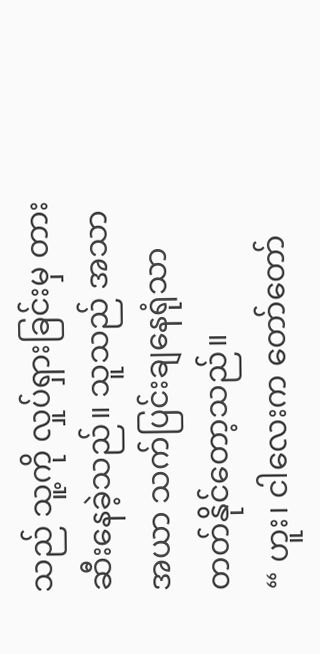သည် သူ့ကို လှုပ်ရှားခြင်းမှ တားဆီးနေခဲ့သည်။ သူသည် အသာအယာ သက်ပြင်းချနေရုံသာ တတ်နိုင်တော့သည်။
“ ဟူး၊ ငါလေးက တော်တော်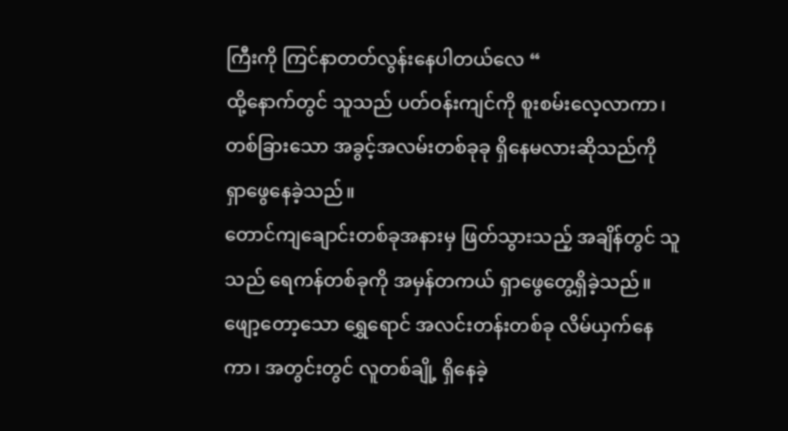ကြီးကို ကြင်နာတတ်လွန်းနေပါတယ်လေ “
ထို့နောက်တွင် သူသည် ပတ်ဝန်းကျင်ကို စူးစမ်းလေ့လာကာ၊ တစ်ခြားသော အခွင့်အလမ်းတစ်ခုခု ရှိနေမလားဆိုသည်ကို ရှာဖွေနေခဲ့သည်။
တောင်ကျချောင်းတစ်ခုအနားမှ ဖြတ်သွားသည့် အချိန်တွင် သူသည် ရေကန်တစ်ခုကို အမှန်တကယ် ရှာဖွေတွေ့ရှိခဲ့သည်။
ဖျော့တော့သော ရွှေရောင် အလင်းတန်းတစ်ခု လိမ်ယှက်နေကာ၊ အတွင်းတွင် လူတစ်ချို့ ရှိနေခဲ့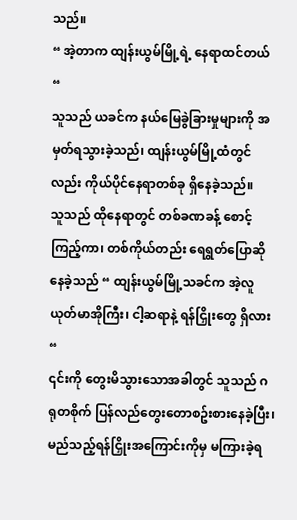သည်။
“ အဲ့တာက ထျန်းယွမ်မြို့ရဲ့ နေရာထင်တယ် “
သူသည် ယခင်က နယ်မြေခွဲခြားမှုများကို အမှတ်ရသွားခဲ့သည်၊ ထျန်းယွမ်မြို့ထံတွင်လည်း ကိုယ်ပိုင်နေရာတစ်ခု ရှိနေခဲ့သည်။
သူသည် ထိုနေရာတွင် တစ်ခဏခန့် စောင့်ကြည့်ကာ၊ တစ်ကိုယ်တည်း ရေရွတ်ပြောဆိုနေခဲ့သည် “ ထျန်းယွမ်မြို့သခင်က အဲ့လူယုတ်မာအိုကြီး၊ ငါ့ဆရာနဲ့ ရန်ငြှိုးတွေ ရှိလား “
၎င်းကို တွေးမိသွားသောအခါတွင် သူသည် ဂရုတစိုက် ပြန်လည်တွေးတောစဥ်းစားနေခဲ့ပြီး၊ မည်သည့်ရန်ငြှိုးအကြောင်းကိုမှ မကြားခဲ့ရ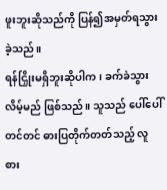ဖူးဘူးဆိုသည်ကို ပြန်၍အမှတ်ရသွားခဲ့သည်။
ရန်ငြှိုးမရှိဘူးဆိုပါက၊ ခက်ခဲသွားလိမ့်မည် ဖြစ်သည်။ သူသည် ပေါ်ပေါ်တင်တင် ဓားပြတိုက်တတ်သည့် လူစား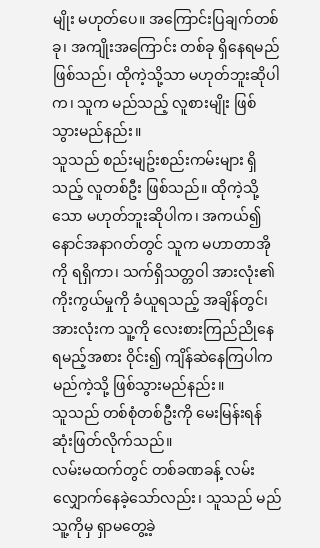မျိုး မဟုတ်ပေ။ အကြောင်းပြချက်တစ်ခု၊ အကျိုးအကြောင်း တစ်ခု ရှိနေရမည် ဖြစ်သည်၊ ထိုကဲ့သို့သာ မဟုတ်ဘူးဆိုပါက၊ သူက မည်သည့် လူစားမျိုး ဖြစ်သွားမည်နည်း။
သူသည် စည်းမျဥ်းစည်းကမ်းများ ရှိသည့် လူတစ်ဦး ဖြစ်သည်။ ထိုကဲ့သို့သော မဟုတ်ဘူးဆိုပါက၊ အကယ်၍ နောင်အနာဂတ်တွင် သူက မဟာတာအိုကို ရရှိကာ၊ သက်ရှိသတ္တဝါ အားလုံး၏ ကိုးကွယ်မှုကို ခံယူရသည့် အချိန်တွင်၊ အားလုံးက သူ့ကို လေးစားကြည်ညိုနေရမည့်အစား ဝိုင်း၍ ကျိန်ဆဲနေကြပါက မည်ကဲ့သို့ ဖြစ်သွားမည်နည်း။
သူသည် တစ်စုံတစ်ဦးကို မေးမြန်းရန် ဆုံးဖြတ်လိုက်သည်။
လမ်းမထက်တွင် တစ်ခဏခန့် လမ်းလျှောက်နေခဲ့သော်လည်း၊ သူသည် မည်သူ့ကိုမှ ရှာမတွေ့ခဲ့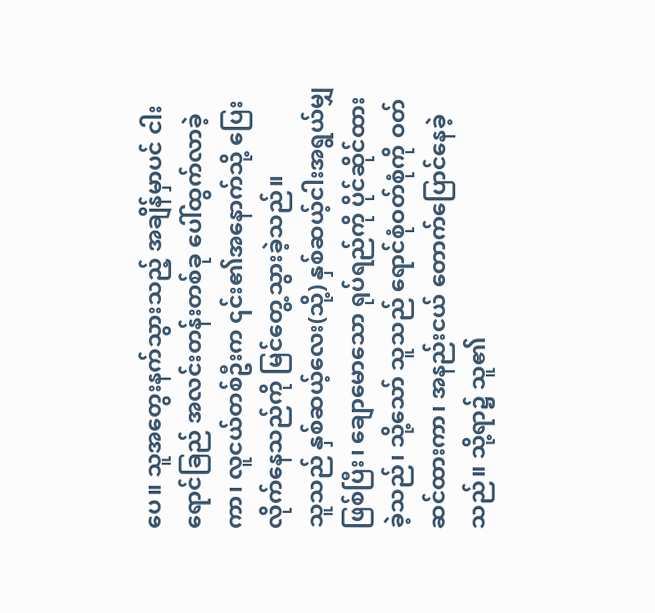ပေ။ သူအတွေးနက်သွားသည့် အချိန်မှာပင် ငါးရောင်ခြည် အလင်းတန်းတစ်ခု ပေါ်ထွက်လာခဲ့ကာ၊ လူငယ်တစ်ဦးက ၎င်း၏အနောက်သို့ ပြေးလိုက်နေသည်ကို မြင်တွေ့သွားခဲ့သည်။
သူသည် နှစ်ဆယ့်လေး(သို့) နှစ်ဆယ့်ငါးအရွယ်မျှ ဖြစ်ပြီး၊ ချောမောသော ရုပ်ရည်ကို ပိုင်ဆိုင်ထားခဲ့သည်၊ သို့သော် သူသည် ရောင်စုံဝတ်စုံကို ဝတ်ဆင်ထားကာ၊ အနည်းငယ် တောက်ပြောင်နေခဲ့သည်။ သို့ရာ၌ သူ၏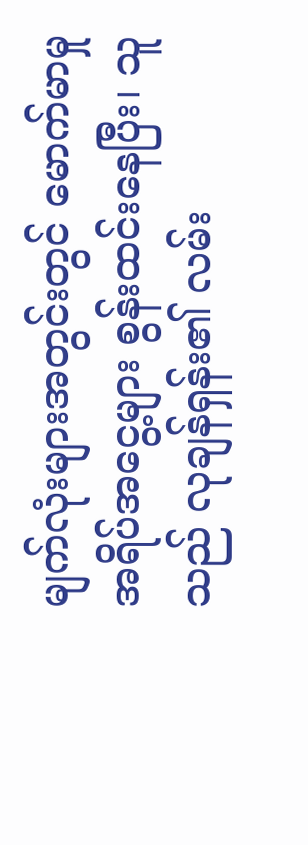မျက်လုံးများအတွင်းတွင် မောက်မာမှု အရိပ်အငွေ့များ စွန်းထင်းနေပြီး၊ သူသည် လုချန်ရှန်း၏ လမ်း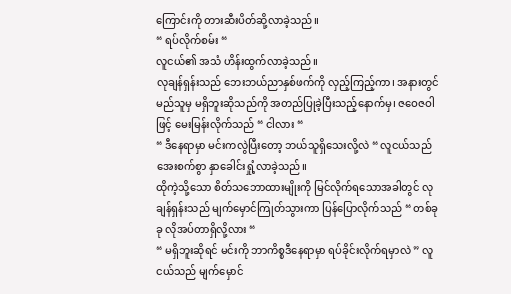ကြောင်းကို တားဆီးပိတ်ဆို့လာခဲ့သည်။
“ ရပ်လိုက်စမ်း “
လူငယ်၏ အသံ ဟိန်းထွက်လာခဲ့သည်။
လုချန်ရှန်းသည် ဘေးဘယ်ညာနှစ်ဖက်ကို လှည့်ကြည့်ကာ၊ အနားတွင် မည်သူမှ မရှိဘူးဆိုသည်ကို အတည်ပြုခဲ့ပြီးသည့်နောက်မှ၊ ဇဝေဇဝါဖြင့် မေးမြန်းလိုက်သည် “ ငါလား “
“ ဒီနေရာမှာ မင်းကလွဲပြီးတော့ ဘယ်သူရှိသေးလို့လဲ “ လူငယ်သည် အေးစက်စွာ နှာခေါင်းရှုံ့လာခဲ့သည်။
ထိုကဲ့သို့သော စိတ်သဘောထားမျိုးကို မြင်လိုက်ရသောအခါတွင် လုချန်ရှန်းသည် မျက်မှောင်ကြုတ်သွားကာ ပြန်ပြောလိုက်သည် “ တစ်ခုခု လိုအပ်တာရှိလို့လား “
“ မရှိဘူးဆိုရင် မင်းကို ဘာကိစ္စဒီနေရာမှာ ရပ်ခိုင်းလိုက်ရမှာလဲ ” လူငယ်သည် မျက်မှောင်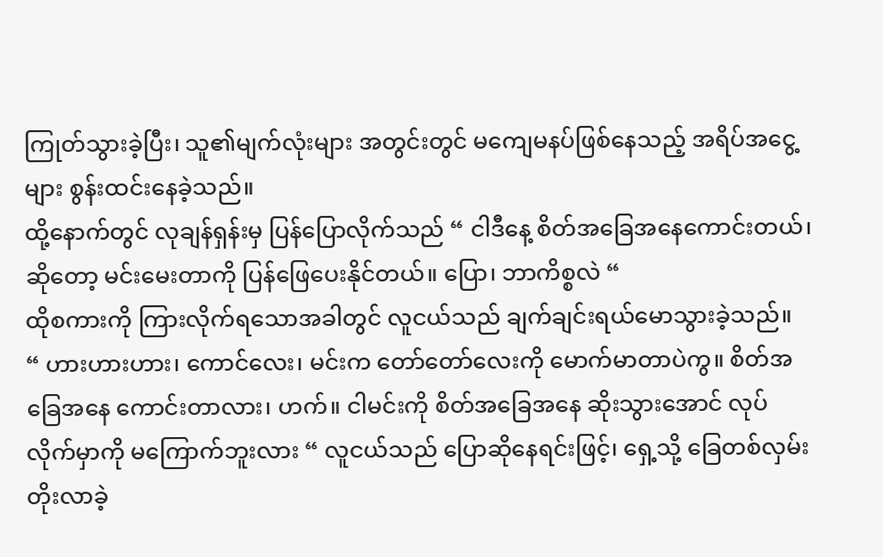ကြုတ်သွားခဲ့ပြီး၊ သူ၏မျက်လုံးများ အတွင်းတွင် မကျေမနပ်ဖြစ်နေသည့် အရိပ်အငွေ့များ စွန်းထင်းနေခဲ့သည်။
ထို့နောက်တွင် လုချန်ရှန်းမှ ပြန်ပြောလိုက်သည် “ ငါဒီနေ့ စိတ်အခြေအနေကောင်းတယ်၊ ဆိုတော့ မင်းမေးတာကို ပြန်ဖြေပေးနိုင်တယ်။ ပြော၊ ဘာကိစ္စလဲ “
ထိုစကားကို ကြားလိုက်ရသောအခါတွင် လူငယ်သည် ချက်ချင်းရယ်မောသွားခဲ့သည်။
“ ဟားဟားဟား၊ ကောင်လေး၊ မင်းက တော်တော်လေးကို မောက်မာတာပဲကွ။ စိတ်အခြေအနေ ကောင်းတာလား၊ ဟက်။ ငါမင်းကို စိတ်အခြေအနေ ဆိုးသွားအောင် လုပ်လိုက်မှာကို မကြောက်ဘူးလား “ လူငယ်သည် ပြောဆိုနေရင်းဖြင့်၊ ရှေ့သို့ ခြေတစ်လှမ်းတိုးလာခဲ့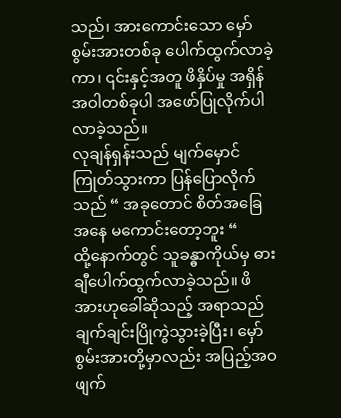သည်၊ အားကောင်းသော မှော်စွမ်းအားတစ်ခု ပေါက်ထွက်လာခဲ့ကာ၊ ၎င်းနှင့်အတူ ဖိနှိပ်မှု အရှိန်အဝါတစ်ခုပါ အဖော်ပြုလိုက်ပါလာခဲ့သည်။
လုချန်ရှန်းသည် မျက်မှောင်ကြုတ်သွားကာ ပြန်ပြောလိုက်သည် “ အခုတောင် စိတ်အခြေအနေ မကောင်းတော့ဘူး “
ထို့နောက်တွင် သူခန္ဓာကိုယ်မှ ဓားချီပေါက်ထွက်လာခဲ့သည်။ ဖိအားဟုခေါ်ဆိုသည့် အရာသည် ချက်ချင်းပြိုကွဲသွားခဲ့ပြီး၊ မှော်စွမ်းအားတို့မှာလည်း အပြည့်အဝ ဖျက်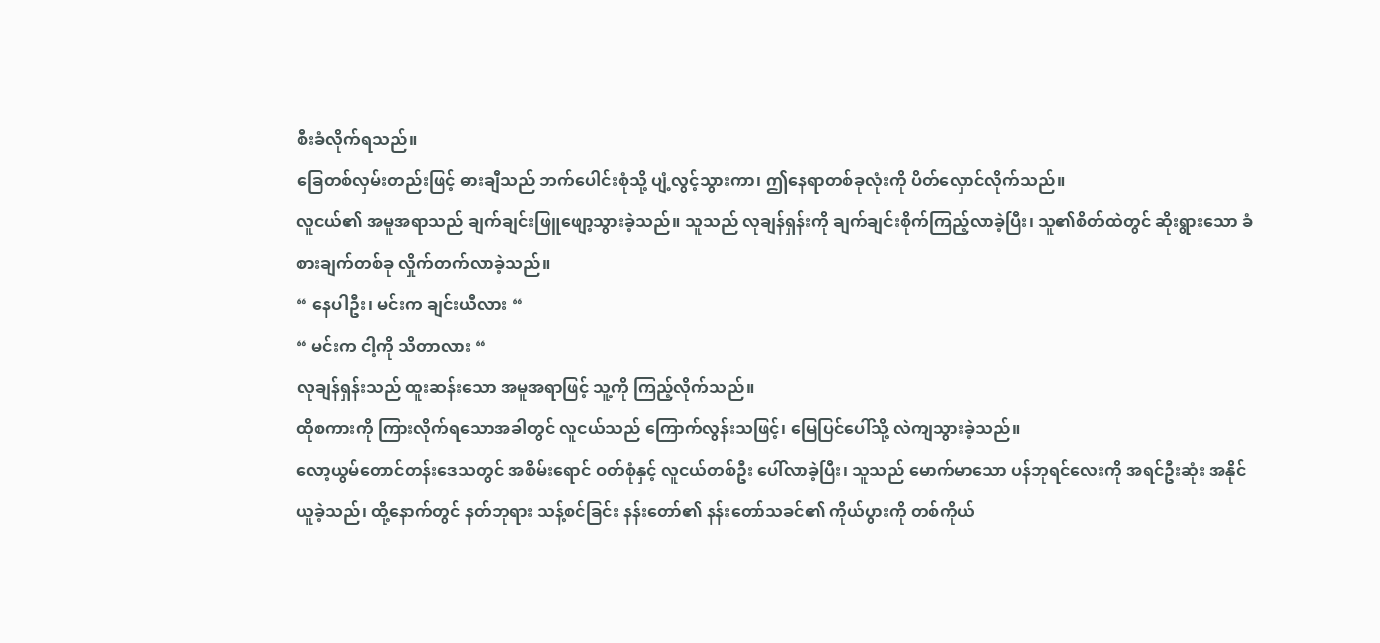စီးခံလိုက်ရသည်။
ခြေတစ်လှမ်းတည်းဖြင့် ဓားချီသည် ဘက်ပေါင်းစုံသို့ ပျံ့လွင့်သွားကာ၊ ဤနေရာတစ်ခုလုံးကို ပိတ်လှောင်လိုက်သည်။
လူငယ်၏ အမူအရာသည် ချက်ချင်းဖြူဖျော့သွားခဲ့သည်။ သူသည် လုချန်ရှန်းကို ချက်ချင်းစိုက်ကြည့်လာခဲ့ပြီး၊ သူ၏စိတ်ထဲတွင် ဆိုးရွားသော ခံစားချက်တစ်ခု လှိုက်တက်လာခဲ့သည်။
“ နေပါဦး၊ မင်းက ချင်းယီလား “
“ မင်းက ငါ့ကို သိတာလား “
လုချန်ရှန်းသည် ထူးဆန်းသော အမူအရာဖြင့် သူ့ကို ကြည့်လိုက်သည်။
ထိုစကားကို ကြားလိုက်ရသောအခါတွင် လူငယ်သည် ကြောက်လွန်းသဖြင့်၊ မြေပြင်ပေါ်သို့ လဲကျသွားခဲ့သည်။
လော့ယွမ်တောင်တန်းဒေသတွင် အစိမ်းရောင် ဝတ်စုံနှင့် လူငယ်တစ်ဦး ပေါ်လာခဲ့ပြီး၊ သူသည် မောက်မာသော ပန်ဘုရင်လေးကို အရင်ဦးဆုံး အနိုင်ယူခဲ့သည်၊ ထို့နောက်တွင် နတ်ဘုရား သန့်စင်ခြင်း နန်းတော်၏ နန်းတော်သခင်၏ ကိုယ်ပွားကို တစ်ကိုယ်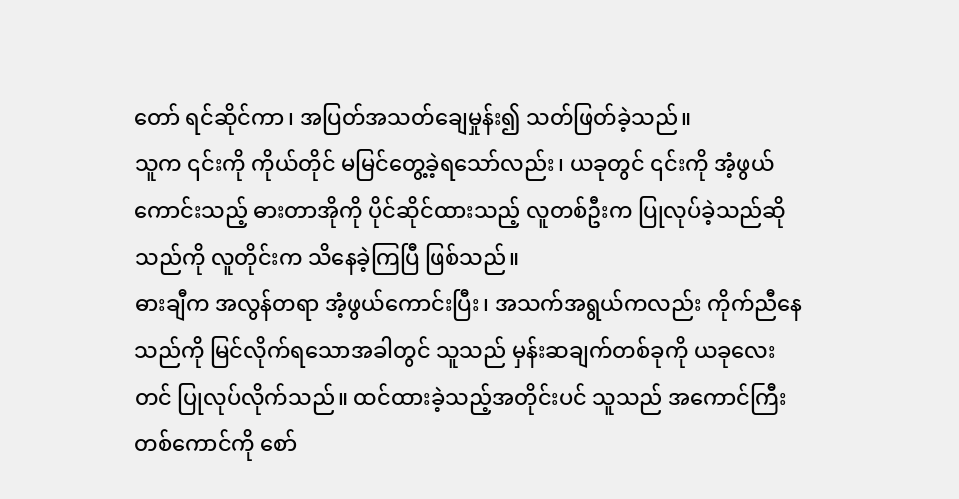တော် ရင်ဆိုင်ကာ၊ အပြတ်အသတ်ချေမှုန်း၍ သတ်ဖြတ်ခဲ့သည်။
သူက ၎င်းကို ကိုယ်တိုင် မမြင်တွေ့ခဲ့ရသော်လည်း၊ ယခုတွင် ၎င်းကို အံ့ဖွယ်ကောင်းသည့် ဓားတာအိုကို ပိုင်ဆိုင်ထားသည့် လူတစ်ဦးက ပြုလုပ်ခဲ့သည်ဆိုသည်ကို လူတိုင်းက သိနေခဲ့ကြပြီ ဖြစ်သည်။
ဓားချီက အလွန်တရာ အံ့ဖွယ်ကောင်းပြီး၊ အသက်အရွယ်ကလည်း ကိုက်ညီနေသည်ကို မြင်လိုက်ရသောအခါတွင် သူသည် မှန်းဆချက်တစ်ခုကို ယခုလေးတင် ပြုလုပ်လိုက်သည်။ ထင်ထားခဲ့သည့်အတိုင်းပင် သူသည် အကောင်ကြီးတစ်ကောင်ကို စော်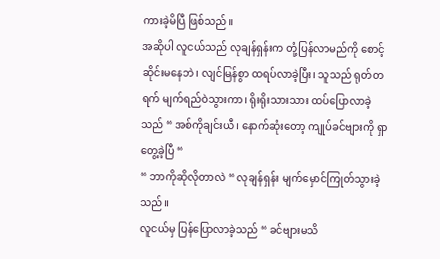ကားခဲ့မိပြီ ဖြစ်သည်။
အဆိုပါ လူငယ်သည် လုချန်ရှန်းက တုံ့ပြန်လာမည်ကို စောင့်ဆိုင်းမနေဘဲ၊ လျင်မြန်စွာ ထရပ်လာခဲ့ပြီး၊ သူသည် ရုတ်တရက် မျက်ရည်ဝဲသွားကာ၊ ရိုးရိုးသားသား ထပ်ပြောလာခဲ့သည် “ အစ်ကိုချင်းယီ၊ နောက်ဆုံးတော့ ကျုပ်ခင်ဗျားကို ရှာတွေ့ခဲ့ပြီ “
“ ဘာကိုဆိုလိုတာလဲ “ လုချန်ရှန်း မျက်မှောင်ကြုတ်သွားခဲ့သည်။
လူငယ်မှ ပြန်ပြောလာခဲ့သည် “ ခင်ဗျားမသိ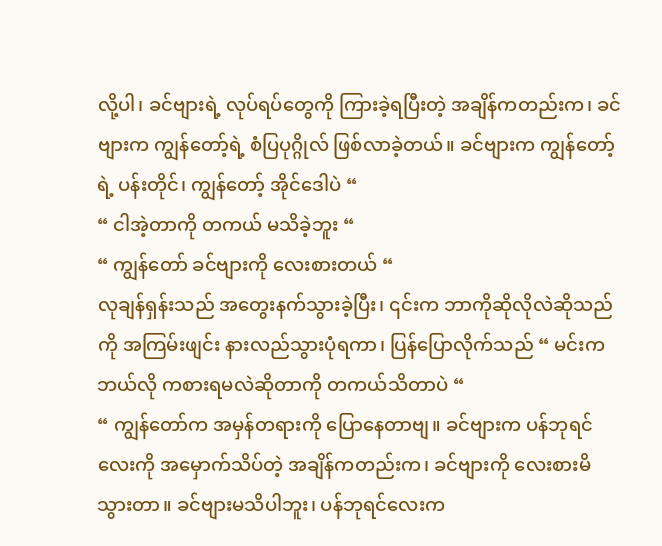လို့ပါ၊ ခင်ဗျားရဲ့ လုပ်ရပ်တွေကို ကြားခဲ့ရပြီးတဲ့ အချိန်ကတည်းက၊ ခင်ဗျားက ကျွန်တော့်ရဲ့ စံပြပုဂ္ဂိုလ် ဖြစ်လာခဲ့တယ်။ ခင်ဗျားက ကျွန်တော့်ရဲ့ ပန်းတိုင်၊ ကျွန်တော့် အိုင်ဒေါပဲ “
“ ငါအဲ့တာကို တကယ် မသိခဲ့ဘူး “
“ ကျွန်တော် ခင်ဗျားကို လေးစားတယ် “
လုချန်ရှန်းသည် အတွေးနက်သွားခဲ့ပြီး၊ ၎င်းက ဘာကိုဆိုလိုလဲဆိုသည်ကို အကြမ်းဖျင်း နားလည်သွားပုံရကာ၊ ပြန်ပြောလိုက်သည် “ မင်းက ဘယ်လို ကစားရမလဲဆိုတာကို တကယ်သိတာပဲ “
“ ကျွန်တော်က အမှန်တရားကို ပြောနေတာဗျ။ ခင်ဗျားက ပန်ဘုရင်လေးကို အမှောက်သိပ်တဲ့ အချိန်ကတည်းက၊ ခင်ဗျားကို လေးစားမိသွားတာ။ ခင်ဗျားမသိပါဘူး၊ ပန်ဘုရင်လေးက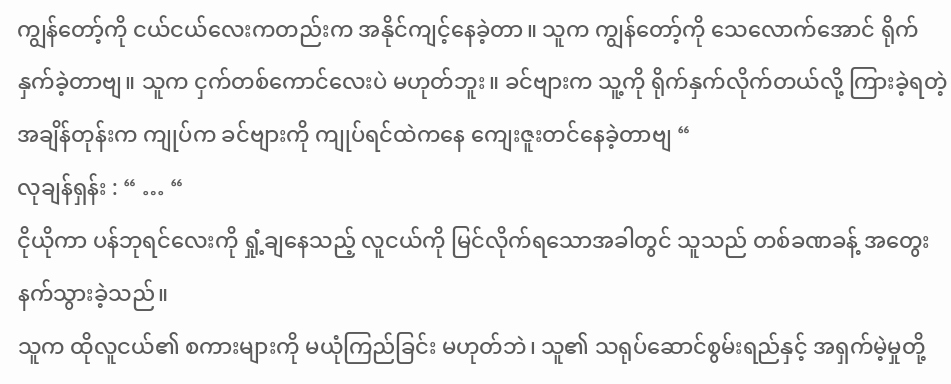ကျွန်တော့်ကို ငယ်ငယ်လေးကတည်းက အနိုင်ကျင့်နေခဲ့တာ။ သူက ကျွန်တော့်ကို သေလောက်အောင် ရိုက်နှက်ခဲ့တာဗျ။ သူက ငှက်တစ်ကောင်လေးပဲ မဟုတ်ဘူး။ ခင်ဗျားက သူ့ကို ရိုက်နှက်လိုက်တယ်လို့ ကြားခဲ့ရတဲ့ အချိန်တုန်းက ကျုပ်က ခင်ဗျားကို ကျုပ်ရင်ထဲကနေ ကျေးဇူးတင်နေခဲ့တာဗျ “
လုချန်ရှန်း : “ … “
ငိုယိုကာ ပန်ဘုရင်လေးကို ရှုံ့ချနေသည့် လူငယ်ကို မြင်လိုက်ရသောအခါတွင် သူသည် တစ်ခဏခန့် အတွေးနက်သွားခဲ့သည်။
သူက ထိုလူငယ်၏ စကားများကို မယုံကြည်ခြင်း မဟုတ်ဘဲ၊ သူ၏ သရုပ်ဆောင်စွမ်းရည်နှင့် အရှက်မဲ့မှုတို့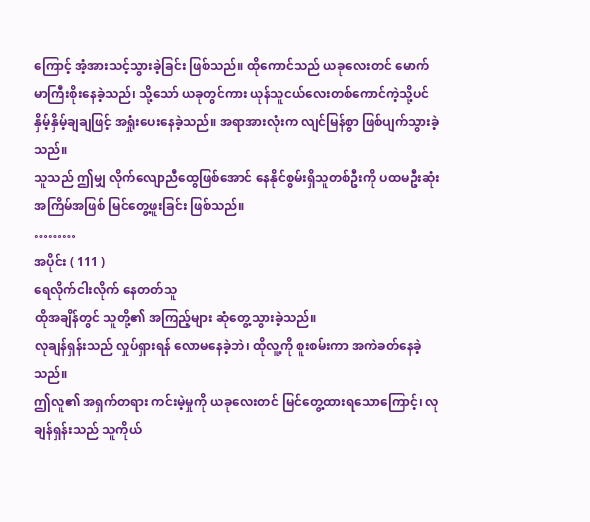ကြောင့် အံ့အားသင့်သွားခဲ့ခြင်း ဖြစ်သည်။ ထိုကောင်သည် ယခုလေးတင် မောက်မာကြီးစိုးနေခဲ့သည်၊ သို့သော် ယခုတွင်ကား ယုန်သူငယ်လေးတစ်ကောင်ကဲ့သို့ပင် နှိမ့်နှိမ့်ချချဖြင့် အရှုံးပေးနေခဲ့သည်။ အရာအားလုံးက လျင်မြန်စွာ ဖြစ်ပျက်သွားခဲ့သည်။
သူသည် ဤမျှ လိုက်လျောညီထွေဖြစ်အောင် နေနိုင်စွမ်းရှိသူတစ်ဦးကို ပထမဦးဆုံးအကြိမ်အဖြစ် မြင်တွေ့ဖူးခြင်း ဖြစ်သည်။
………
အပိုင်း ( 111 )
ရေလိုက်ငါးလိုက် နေတတ်သူ
ထိုအချိန်တွင် သူတို့၏ အကြည့်များ ဆုံတွေ့သွားခဲ့သည်။
လုချန်ရှန်းသည် လှုပ်ရှားရန် လောမနေခဲ့ဘဲ၊ ထိုလူ့ကို စူးစမ်းကာ အကဲခတ်နေခဲ့သည်။
ဤလူ၏ အရှက်တရား ကင်းမဲ့မှုကို ယခုလေးတင် မြင်တွေ့ထားရသောကြောင့်၊ လုချန်ရှန်းသည် သူကိုယ်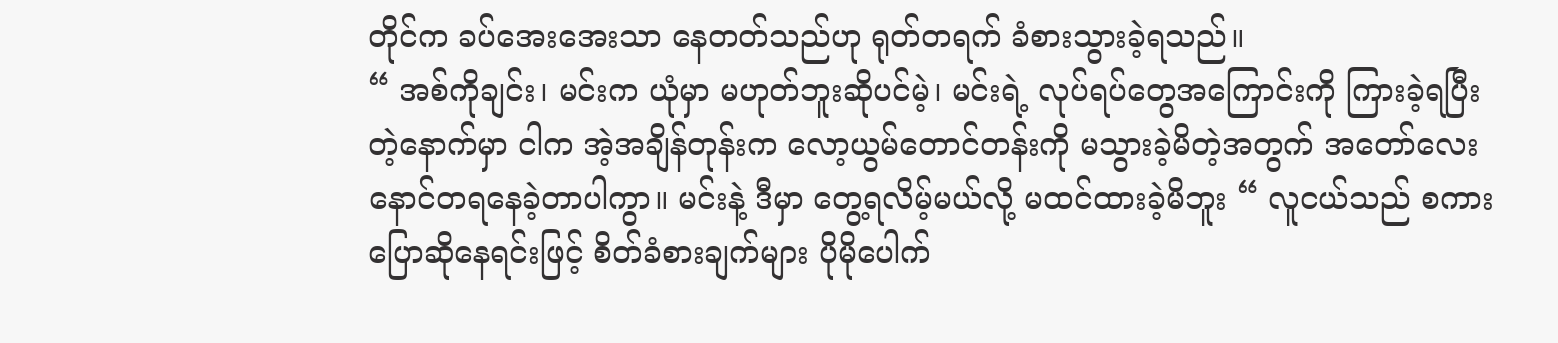တိုင်က ခပ်အေးအေးသာ နေတတ်သည်ဟု ရုတ်တရက် ခံစားသွားခဲ့ရသည်။
“ အစ်ကိုချင်း၊ မင်းက ယုံမှာ မဟုတ်ဘူးဆိုပင်မဲ့၊ မင်းရဲ့ လုပ်ရပ်တွေအကြောင်းကို ကြားခဲ့ရပြီးတဲ့နောက်မှာ ငါက အဲ့အချိန်တုန်းက လော့ယွမ်တောင်တန်းကို မသွားခဲ့မိတဲ့အတွက် အတော်လေး နောင်တရနေခဲ့တာပါကွာ။ မင်းနဲ့ ဒီမှာ တွေ့ရလိမ့်မယ်လို့ မထင်ထားခဲ့မိဘူး “ လူငယ်သည် စကားပြောဆိုနေရင်းဖြင့် စိတ်ခံစားချက်များ ပိုမိုပေါက်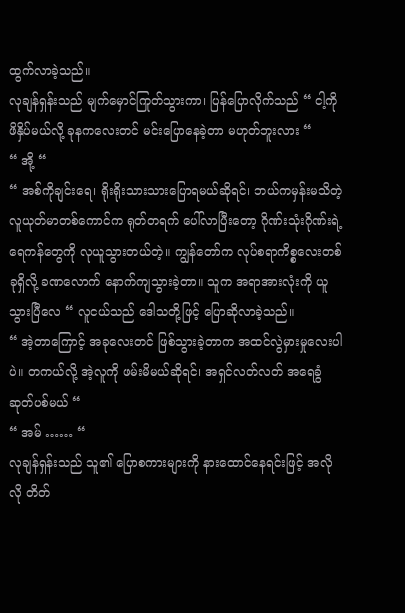ထွက်လာခဲ့သည်။
လုချန်ရှန်းသည် မျက်မှောင်ကြုတ်သွားကာ၊ ပြန်ပြောလိုက်သည် “ ငါ့ကို ဖိနှိပ်မယ်လို့ ခုနကလေးတင် မင်းပြောနေခဲ့တာ မဟုတ်ဘူးလား “
“ အို့ “
“ အစ်ကိုချင်းရေ၊ ရိုးရိုးသားသားပြောရမယ်ဆိုရင်၊ ဘယ်ကမှန်းမသိတဲ့ လူယုတ်မာတစ်ကောင်က ရုတ်တရက် ပေါ်လာပြီးတော့ ဂိုဏ်းသုံးဂိုဏ်းရဲ့ ရေကန်တွေကို လုယူသွားတယ်တဲ့။ ကျွန်တော်က လုပ်စရာကိစ္စလေးတစ်ခုရှိလို့ ခဏလောက် နောက်ကျသွားခဲ့တာ။ သူက အရာအားလုံးကို ယူသွားပြီလေ “ လူငယ်သည် ဒေါသတို့ဖြင့် ပြောဆိုလာခဲ့သည်။
“ အဲ့တာကြောင့် အခုလေးတင် ဖြစ်သွားခဲ့တာက အထင်လွဲမှားမှုလေးပါပဲ။ တကယ်လို့ အဲ့လူကို ဖမ်းမိမယ်ဆိုရင်၊ အရှင်လတ်လတ် အရေခွံဆုတ်ပစ်မယ် “
“ အမ် …… “
လုချန်ရှန်းသည် သူ၏ ပြောစကားများကို နားထောင်နေရင်းဖြင့် အလိုလို တိတ်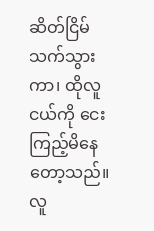ဆိတ်ငြိမ်သက်သွားကာ၊ ထိုလူငယ်ကို ငေးကြည့်မိနေတော့သည်။
လူ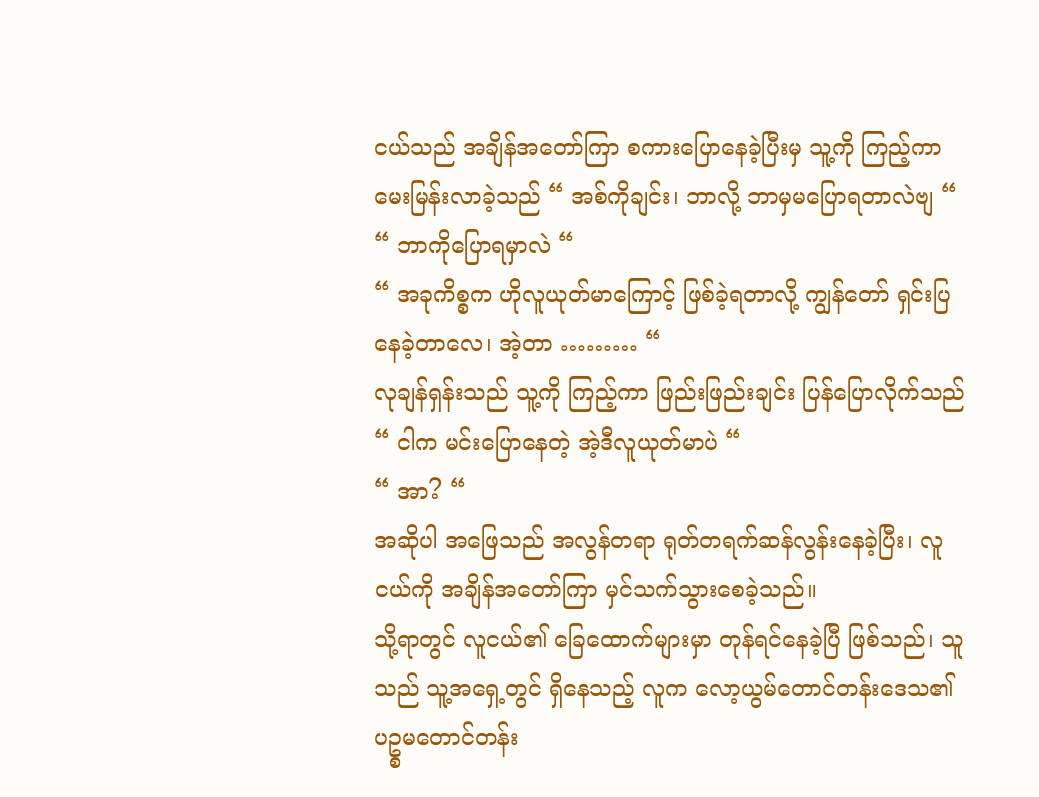ငယ်သည် အချိန်အတော်ကြာ စကားပြောနေခဲ့ပြီးမှ သူ့ကို ကြည့်ကာ မေးမြန်းလာခဲ့သည် “ အစ်ကိုချင်း၊ ဘာလို့ ဘာမှမပြောရတာလဲဗျ “
“ ဘာကိုပြောရမှာလဲ “
“ အခုကိစ္စက ဟိုလူယုတ်မာကြောင့် ဖြစ်ခဲ့ရတာလို့ ကျွန်တော် ရှင်းပြနေခဲ့တာလေ၊ အဲ့တာ ……… “
လုချန်ရှန်းသည် သူ့ကို ကြည့်ကာ ဖြည်းဖြည်းချင်း ပြန်ပြောလိုက်သည် “ ငါက မင်းပြောနေတဲ့ အဲ့ဒီလူယုတ်မာပဲ “
“ အာ? “
အဆိုပါ အဖြေသည် အလွန်တရာ ရုတ်တရက်ဆန်လွန်းနေခဲ့ပြီး၊ လူငယ်ကို အချိန်အတော်ကြာ မှင်သက်သွားစေခဲ့သည်။
သို့ရာတွင် လူငယ်၏ ခြေထောက်များမှာ တုန်ရင်နေခဲ့ပြီ ဖြစ်သည်၊ သူသည် သူ့အရှေ့တွင် ရှိနေသည့် လူက လော့ယွမ်တောင်တန်းဒေသ၏ ပဥ္စမတောင်တန်း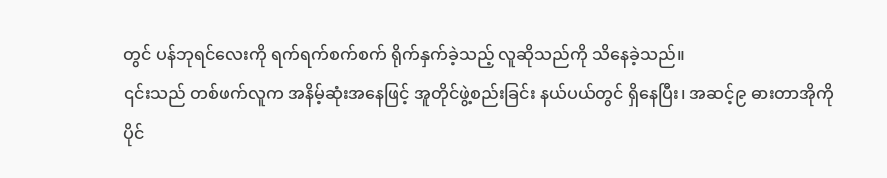တွင် ပန်ဘုရင်လေးကို ရက်ရက်စက်စက် ရိုက်နှက်ခဲ့သည့် လူဆိုသည်ကို သိနေခဲ့သည်။
၎င်းသည် တစ်ဖက်လူက အနိမ့်ဆုံးအနေဖြင့် အူတိုင်ဖွဲ့စည်းခြင်း နယ်ပယ်တွင် ရှိနေပြီး၊ အဆင့်၉ ဓားတာအိုကို ပိုင်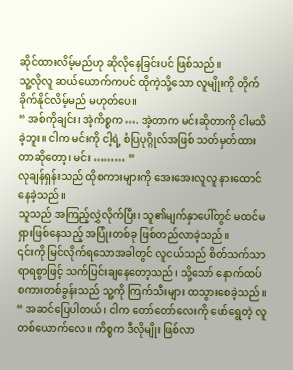ဆိုင်ထားလိမ့်မည်ဟု ဆိုလိုနေခြင်းပင် ဖြစ်သည်။
သူ့လိုလူ ဆယ်ယောက်ကပင် ထိုကဲ့သို့သော လူမျိုးကို တိုက်ခိုက်နိုင်လိမ့်မည် မဟုတ်ပေ။
“ အစ်ကိုချင်း၊ အဲ့ကိစ္စက …. အဲ့တာက မင်းဆိုတာကို ငါမသိခဲ့ဘူး။ ငါက မင်းကို ငါ့ရဲ့ စံပြပုဂ္ဂိုလ်အဖြစ် သတ်မှတ်ထားတာဆိုတော့၊ မင်း ……… “
လုချန်ရှန်းသည် ထိုစကားများကို အေးအေးလူလူ နားထောင်နေခဲ့သည်။
သူသည် အကြည့်လွှဲလိုက်ပြီး၊ သူ၏မျက်နှာပေါ်တွင် မထင်မရှားဖြစ်နေသည့် အပြုံးတစ်ခု ဖြစ်တည်လာခဲ့သည်။
၎င်းကို မြင်လိုက်ရသောအခါတွင် လူငယ်သည် စိတ်သက်သာရာရစွာဖြင့် သက်ပြင်းချနေတော့သည်၊ သို့သော် နောက်ထပ်စကားတစ်ခွန်းသည် သူ့ကို ကြက်သီးများ ထသွားစေခဲ့သည်။
“ အဆင်ပြေပါတယ်၊ ငါက တော်တော်လေးကို ဖော်ရွေတဲ့ လူတစ်ယောက်လေ။ ကိစ္စက ဒီလိုမျိုး ဖြစ်လာ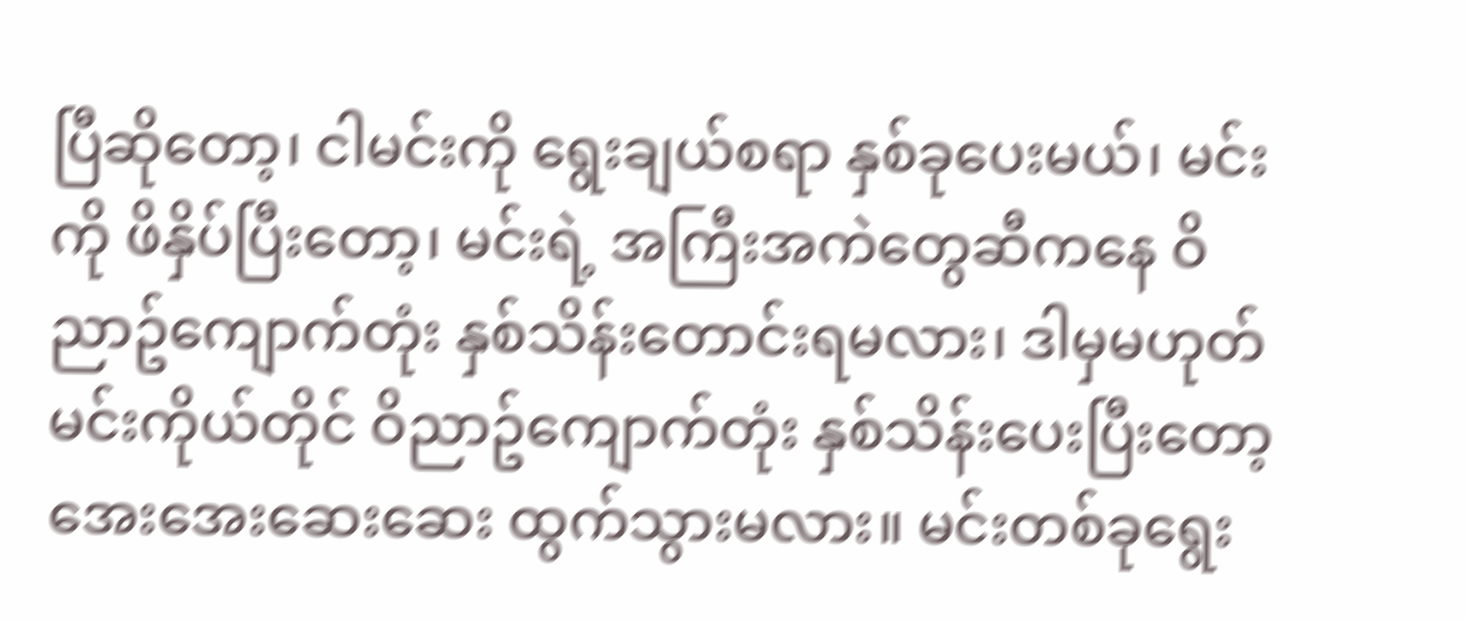ပြီဆိုတော့၊ ငါမင်းကို ရွေးချယ်စရာ နှစ်ခုပေးမယ်၊ မင်းကို ဖိနှိပ်ပြီးတော့၊ မင်းရဲ့ အကြီးအကဲတွေဆီကနေ ဝိညာဥ်ကျောက်တုံး နှစ်သိန်းတောင်းရမလား၊ ဒါမှမဟုတ် မင်းကိုယ်တိုင် ဝိညာဥ်ကျောက်တုံး နှစ်သိန်းပေးပြီးတော့ အေးအေးဆေးဆေး ထွက်သွားမလား။ မင်းတစ်ခုရွေး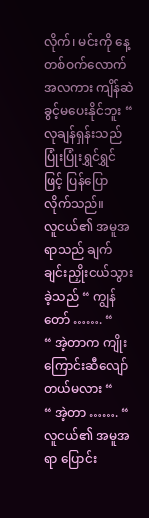လိုက်၊ မင်းကို နေ့တစ်ဝက်လောက် အလကား ကျိန်ဆဲခွင့်မပေးနိုင်ဘူး “
လုချန်ရှန်းသည် ပြုံးပြုံးရွှင်ရွှင်ဖြင့် ပြန်ပြောလိုက်သည်။
လူငယ်၏ အမူအရာသည် ချက်ချင်းညှိုးငယ်သွားခဲ့သည် “ ကျွန်တော် ……. “
“ အဲ့တာက ကျိုးကြောင်းဆီလျော်တယ်မလား “
“ အဲ့တာ ……. “
လူငယ်၏ အမူအရာ ပြောင်း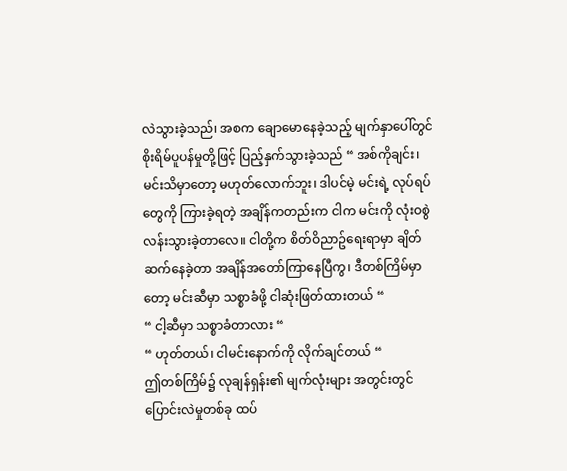လဲသွားခဲ့သည်၊ အစက ချောမောနေခဲ့သည့် မျက်နှာပေါ်တွင် စိုးရိမ်ပူပန်မှုတို့ဖြင့် ပြည့်နှက်သွားခဲ့သည် “ အစ်ကိုချင်း၊ မင်းသိမှာတော့ မဟုတ်လောက်ဘူး၊ ဒါပင်မဲ့ မင်းရဲ့ လုပ်ရပ်တွေကို ကြားခဲ့ရတဲ့ အချိန်ကတည်းက ငါက မင်းကို လုံးဝစွဲလန်းသွားခဲ့တာလေ။ ငါတို့က စိတ်ဝိညာဥ်ရေးရာမှာ ချိတ်ဆက်နေခဲ့တာ အချိန်အတော်ကြာနေပြီကွ၊ ဒီတစ်ကြိမ်မှာတော့ မင်းဆီမှာ သစ္စာခံဖို့ ငါဆုံးဖြတ်ထားတယ် “
“ ငါ့ဆီမှာ သစ္စာခံတာလား “
“ ဟုတ်တယ်၊ ငါမင်းနောက်ကို လိုက်ချင်တယ် “
ဤတစ်ကြိမ်၌ လုချန်ရှန်း၏ မျက်လုံးများ အတွင်းတွင် ပြောင်းလဲမှုတစ်ခု ထပ်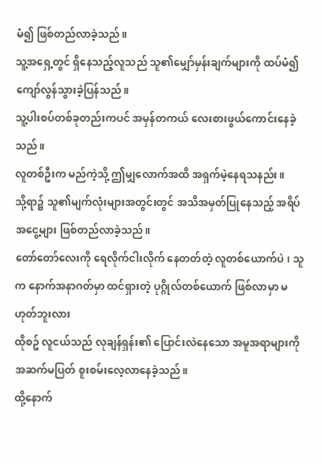မံ၍ ဖြစ်တည်လာခဲ့သည်။
သူ့အရှေ့တွင် ရှိနေသည့်လူသည် သူ၏မျှော်မှန်းချက်များကို ထပ်မံ၍ ကျော်လွန်သွားခဲ့ပြန်သည်။
သူ့ပါးစပ်တစ်ခုတည်းကပင် အမှန်တကယ် လေးစားဖွယ်ကောင်းနေခဲ့သည်။
လူတစ်ဦးက မည်ကဲ့သို့ ဤမျှလောက်အထိ အရှက်မဲ့နေရသနည်း။
သို့ရာ၌ သူ၏မျက်လုံးများအတွင်းတွင် အသိအမှတ်ပြုနေသည့် အရိပ်အငွေ့များ ဖြစ်တည်လာခဲ့သည်။
တော်တော်လေးကို ရေလိုက်ငါးလိုက် နေတတ်တဲ့ လူတစ်ယောက်ပဲ၊ သူက နောက်အနာဂတ်မှာ ထင်ရှားတဲ့ ပုဂ္ဂိုလ်တစ်ယောက် ဖြစ်လာမှာ မဟုတ်ဘူးလား
ထိုစဥ် လူငယ်သည် လုချန်ရှန်း၏ ပြောင်းလဲနေသော အမူအရာများကို အဆက်မပြတ် စူးစမ်းလေ့လာနေခဲ့သည်။
ထို့နောက်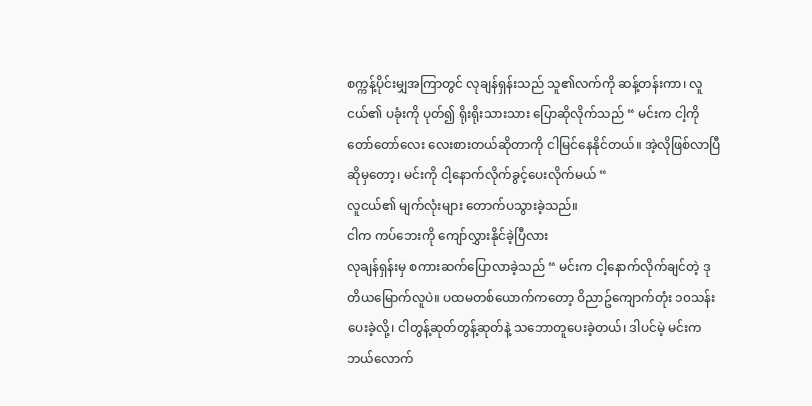စက္ကန့်ပိုင်းမျှအကြာတွင် လုချန်ရှန်းသည် သူ၏လက်ကို ဆန့်တန်းကာ၊ လူငယ်၏ ပခုံးကို ပုတ်၍ ရိုးရိုးသားသား ပြောဆိုလိုက်သည် “ မင်းက ငါ့ကို တော်တော်လေး လေးစားတယ်ဆိုတာကို ငါမြင်နေနိုင်တယ်။ အဲ့လိုဖြစ်လာပြီဆိုမှတော့၊ မင်းကို ငါ့နောက်လိုက်ခွင့်ပေးလိုက်မယ် “
လူငယ်၏ မျက်လုံးများ တောက်ပသွားခဲ့သည်။
ငါက ကပ်ဘေးကို ကျော်လွှားနိုင်ခဲ့ပြီလား
လုချန်ရှန်းမှ စကားဆက်ပြောလာခဲ့သည် “ မင်းက ငါ့နောက်လိုက်ချင်တဲ့ ဒုတိယမြောက်လူပဲ။ ပထမတစ်ယောက်ကတော့ ဝိညာဥ်ကျောက်တုံး ၁၀သန်းပေးခဲ့လို့၊ ငါတွန့်ဆုတ်တွန့်ဆုတ်နဲ့ သဘောတူပေးခဲ့တယ်၊ ဒါပင်မဲ့ မင်းက ဘယ်လောက်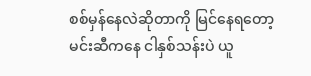စစ်မှန်နေလဲဆိုတာကို မြင်နေရတော့ မင်းဆီကနေ ငါနှစ်သန်းပဲ ယူ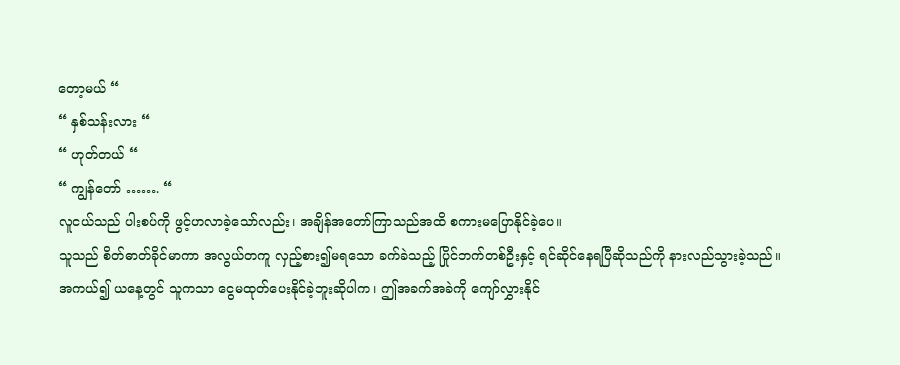တော့မယ် “
“ နှစ်သန်းလား “
“ ဟုတ်တယ် “
“ ကျွန်တော် ……. “
လူငယ်သည် ပါးစပ်ကို ဖွင့်ဟလာခဲ့သော်လည်း၊ အချိန်အတော်ကြာသည်အထိ စကားမပြောနိုင်ခဲ့ပေ။
သူသည် စိတ်ဓာတ်ခိုင်မာကာ အလွယ်တကူ လှည့်စား၍မရသော ခက်ခဲသည့် ပြိုင်ဘက်တစ်ဦးနှင့် ရင်ဆိုင်နေရပြီဆိုသည်ကို နားလည်သွားခဲ့သည်။
အကယ်၍ ယနေ့တွင် သူကသာ ငွေမထုတ်ပေးနိုင်ခဲ့ဘူးဆိုပါက၊ ဤအခက်အခဲကို ကျော်လွှားနိုင်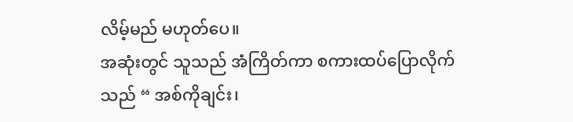လိမ့်မည် မဟုတ်ပေ။
အဆုံးတွင် သူသည် အံကြိတ်ကာ စကားထပ်ပြောလိုက်သည် “ အစ်ကိုချင်း၊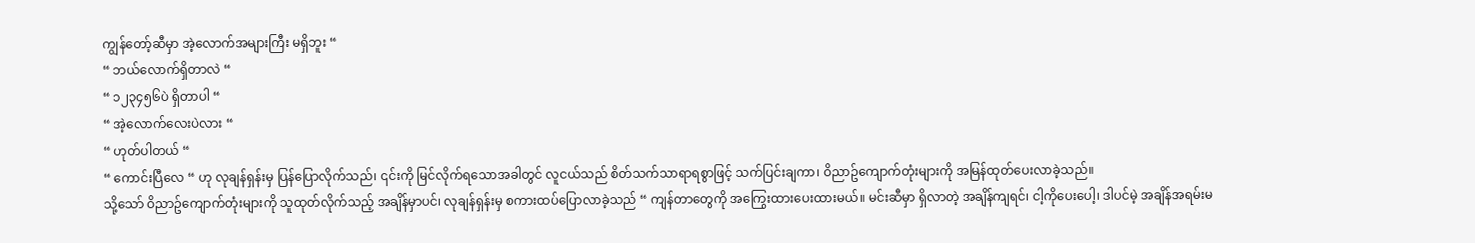ကျွန်တော့်ဆီမှာ အဲ့လောက်အများကြီး မရှိဘူး “
“ ဘယ်လောက်ရှိတာလဲ “
“ ၁၂၃၄၅၆ပဲ ရှိတာပါ “
“ အဲ့လောက်လေးပဲလား “
“ ဟုတ်ပါတယ် “
“ ကောင်းပြီလေ “ ဟု လုချန်ရှန်းမှ ပြန်ပြောလိုက်သည်၊ ၎င်းကို မြင်လိုက်ရသောအခါတွင် လူငယ်သည် စိတ်သက်သာရာရစွာဖြင့် သက်ပြင်းချကာ၊ ဝိညာဥ်ကျောက်တုံးများကို အမြန်ထုတ်ပေးလာခဲ့သည်။
သို့သော် ဝိညာဥ်ကျောက်တုံးများကို သူထုတ်လိုက်သည့် အချိန်မှာပင်၊ လုချန်ရှန်းမှ စကားထပ်ပြောလာခဲ့သည် “ ကျန်တာတွေကို အကြွေးထားပေးထားမယ်။ မင်းဆီမှာ ရှိလာတဲ့ အချိန်ကျရင်၊ ငါ့ကိုပေးပေါ့၊ ဒါပင်မဲ့ အချိန်အရမ်းမ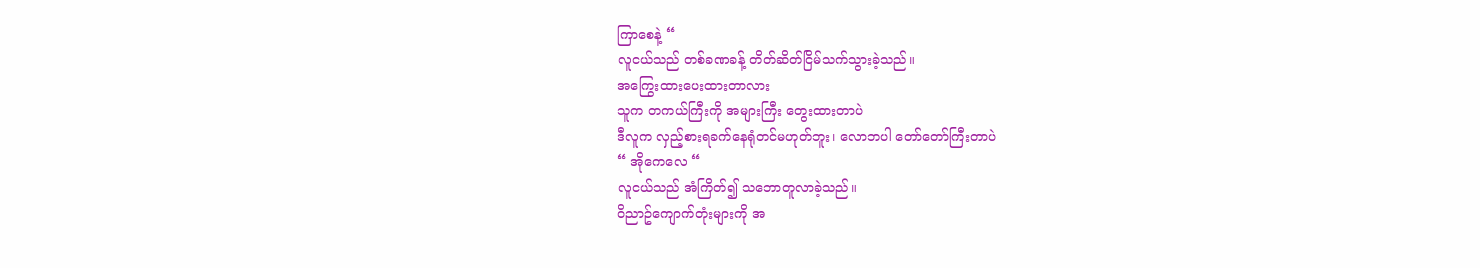ကြာစေနဲ့ “
လူငယ်သည် တစ်ခဏခန့် တိတ်ဆိတ်ငြိမ်သက်သွားခဲ့သည်။
အကြွေးထားပေးထားတာလား
သူက တကယ်ကြီးကို အများကြီး တွေးထားတာပဲ
ဒီလူက လှည့်စားရခက်နေရုံတင်မဟုတ်ဘူး၊ လောဘပါ တော်တော်ကြီးတာပဲ
“ အိုကေလေ “
လူငယ်သည် အံကြိတ်၍ သဘောတူလာခဲ့သည်။
ဝိညာဥ်ကျောက်တုံးများကို အ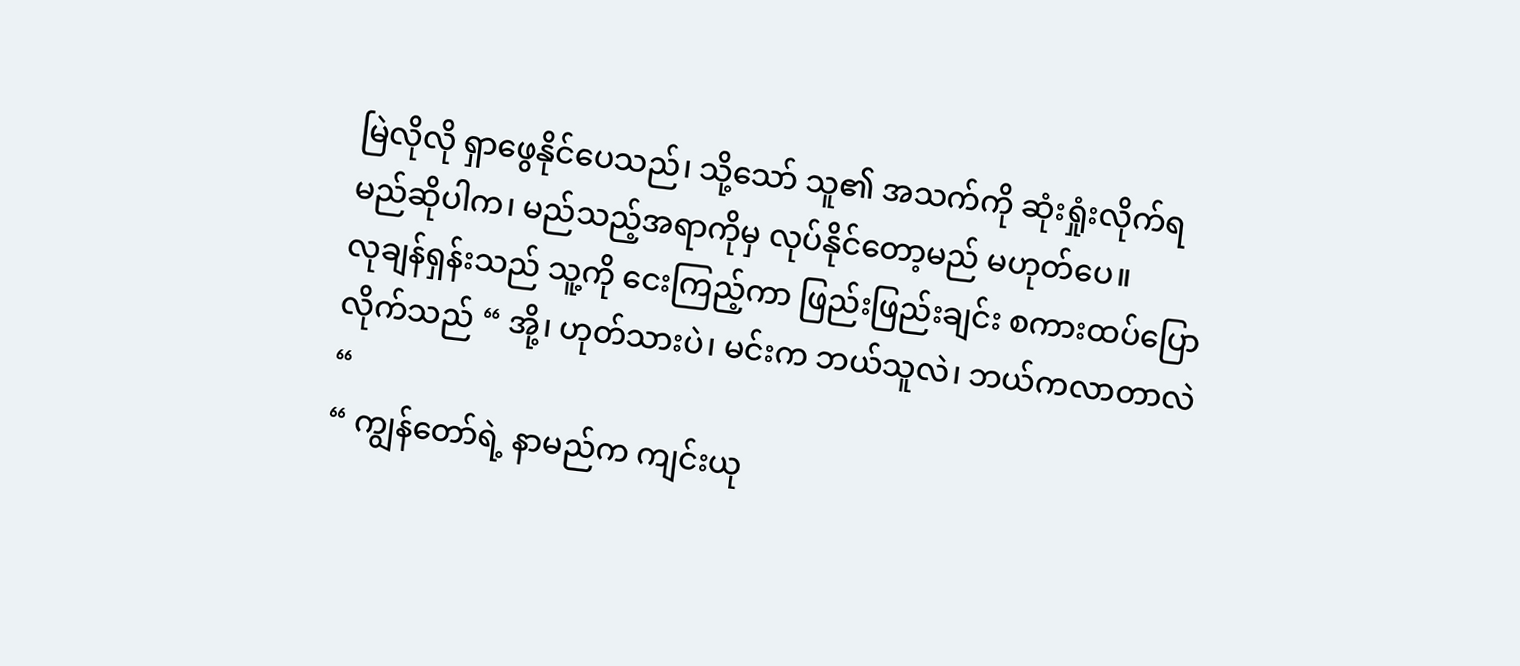မြဲလိုလို ရှာဖွေနိုင်ပေသည်၊ သို့သော် သူ၏ အသက်ကို ဆုံးရှုံးလိုက်ရမည်ဆိုပါက၊ မည်သည့်အရာကိုမှ လုပ်နိုင်တော့မည် မဟုတ်ပေ။
လုချန်ရှန်းသည် သူ့ကို ငေးကြည့်ကာ ဖြည်းဖြည်းချင်း စကားထပ်ပြောလိုက်သည် “ အို့၊ ဟုတ်သားပဲ၊ မင်းက ဘယ်သူလဲ၊ ဘယ်ကလာတာလဲ “
“ ကျွန်တော်ရဲ့ နာမည်က ကျင်းယု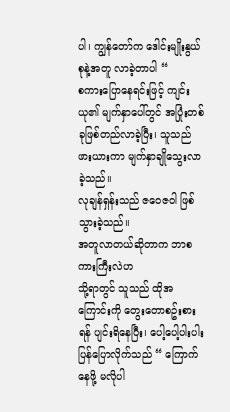ပါ၊ ကျွန်တော်က ဒေါင်းမျိုးနွယ်စုနဲ့အတူ လာခဲ့တာပါ “
စကားပြောနေရင်းဖြင့် ကျင်းယု၏ မျက်နှာပေါ်တွင် အပြုံးတစ်ခုဖြစ်တည်လာခဲ့ပြီး၊ သူသည် ဖားယားကာ မျက်နှာချိုသွေးလာခဲ့သည်။
လုချန်ရှန်းသည် ဇဝေဇဝါ ဖြစ်သွားခဲ့သည်။
အတူလာတယ်ဆိုတာက ဘာစကားကြီးလဲဟ
သို့ရာတွင် သူသည် ထိုအကြောင်းကို တွေးတောစဥ်းစားရန် ပျင်းရိနေပြီး၊ ပေါ့ပေါ့ပါးပါး ပြန်ပြောလိုက်သည် “ ကြောက်နေဖို့ မလိုပါ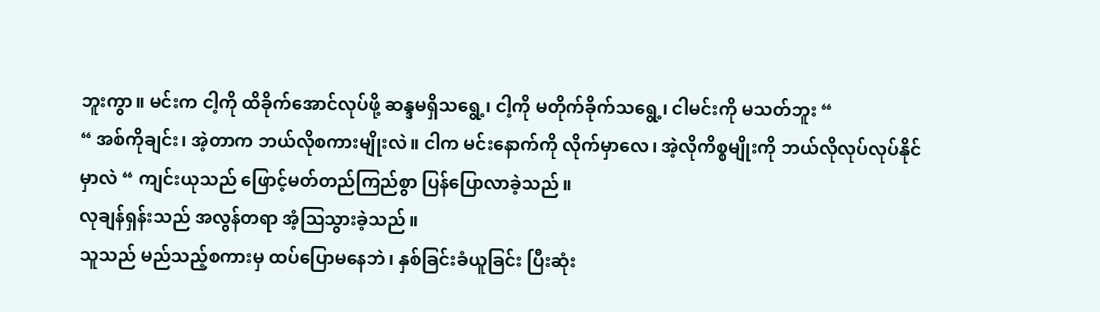ဘူးကွာ။ မင်းက ငါ့ကို ထိခိုက်အောင်လုပ်ဖို့ ဆန္ဒမရှိသရွေ့၊ ငါ့ကို မတိုက်ခိုက်သရွေ့၊ ငါမင်းကို မသတ်ဘူး “
“ အစ်ကိုချင်း၊ အဲ့တာက ဘယ်လိုစကားမျိုးလဲ။ ငါက မင်းနောက်ကို လိုက်မှာလေ၊ အဲ့လိုကိစ္စမျိုးကို ဘယ်လိုလုပ်လုပ်နိုင်မှာလဲ “ ကျင်းယုသည် ဖြောင့်မတ်တည်ကြည်စွာ ပြန်ပြောလာခဲ့သည်။
လုချန်ရှန်းသည် အလွန်တရာ အံ့ဩသွားခဲ့သည်။
သူသည် မည်သည့်စကားမှ ထပ်ပြောမနေဘဲ၊ နှစ်ခြင်းခံယူခြင်း ပြီးဆုံး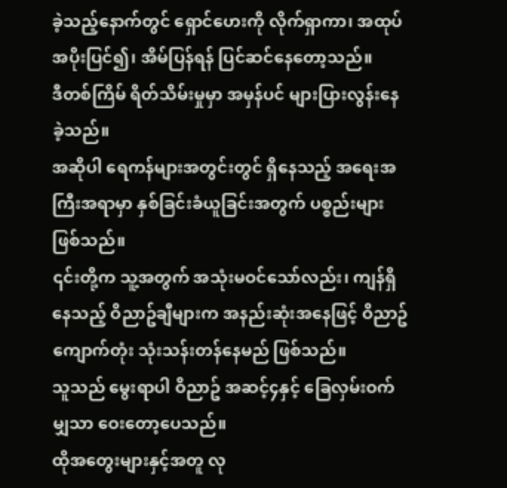ခဲ့သည့်နောက်တွင် ရှောင်ဟေးကို လိုက်ရှာကာ၊ အထုပ်အပိုးပြင်၍၊ အိမ်ပြန်ရန် ပြင်ဆင်နေတော့သည်။
ဒီတစ်ကြိမ် ရိတ်သိမ်းမှုမှာ အမှန်ပင် များပြားလွန်းနေခဲ့သည်။
အဆိုပါ ရေကန်များအတွင်းတွင် ရှိနေသည့် အရေးအကြီးအရာမှာ နှစ်ခြင်းခံယူခြင်းအတွက် ပစ္စည်းများဖြစ်သည်။
၎င်းတို့က သူ့အတွက် အသုံးမဝင်သော်လည်း၊ ကျန်ရှိနေသည့် ဝိညာဥ်ချီများက အနည်းဆုံးအနေဖြင့် ဝိညာဥ်ကျောက်တုံး သုံးသန်းတန်နေမည် ဖြစ်သည်။
သူသည် မွေးရာပါ ဝိညာဥ် အဆင့်၄နှင့် ခြေလှမ်းဝက်မျှသာ ဝေးတော့ပေသည်။
ထိုအတွေးများနှင့်အတူ လု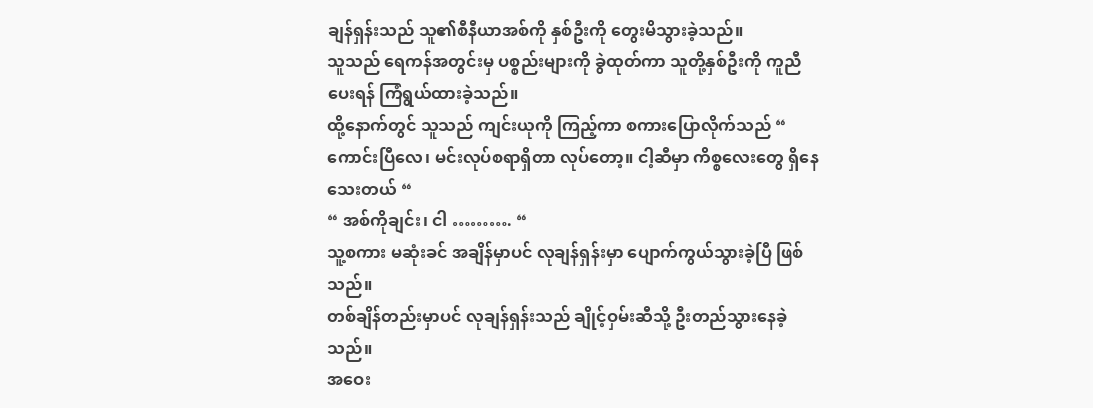ချန်ရှန်းသည် သူ၏စီနီယာအစ်ကို နှစ်ဦးကို တွေးမိသွားခဲ့သည်။
သူသည် ရေကန်အတွင်းမှ ပစ္စည်းများကို ခွဲထုတ်ကာ သူတို့နှစ်ဦးကို ကူညီပေးရန် ကြံရွယ်ထားခဲ့သည်။
ထို့နောက်တွင် သူသည် ကျင်းယုကို ကြည့်ကာ စကားပြောလိုက်သည် “ ကောင်းပြီလေ၊ မင်းလုပ်စရာရှိတာ လုပ်တော့။ ငါ့ဆီမှာ ကိစ္စလေးတွေ ရှိနေသေးတယ် “
“ အစ်ကိုချင်း၊ ငါ ………. “
သူ့စကား မဆုံးခင် အချိန်မှာပင် လုချန်ရှန်းမှာ ပျောက်ကွယ်သွားခဲ့ပြီ ဖြစ်သည်။
တစ်ချိန်တည်းမှာပင် လုချန်ရှန်းသည် ချိုင့်ဝှမ်းဆီသို့ ဦးတည်သွားနေခဲ့သည်။
အဝေး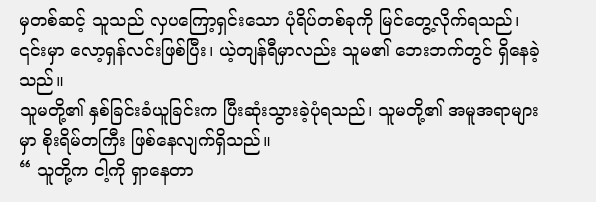မှတစ်ဆင့် သူသည် လှပကြော့ရှင်းသော ပုံရိပ်တစ်ခုကို မြင်တွေ့လိုက်ရသည်၊ ၎င်းမှာ လော့ရှန်လင်းဖြစ်ပြီး၊ ယဲ့တျန်ရီမှာလည်း သူမ၏ ဘေးဘက်တွင် ရှိနေခဲ့သည်။
သူမတို့၏ နှစ်ခြင်းခံယူခြင်းက ပြီးဆုံးသွားခဲ့ပုံရသည်၊ သူမတို့၏ အမူအရာများမှာ စိုးရိမ်တကြီး ဖြစ်နေလျက်ရှိသည်။
“ သူတို့က ငါ့ကို ရှာနေတာ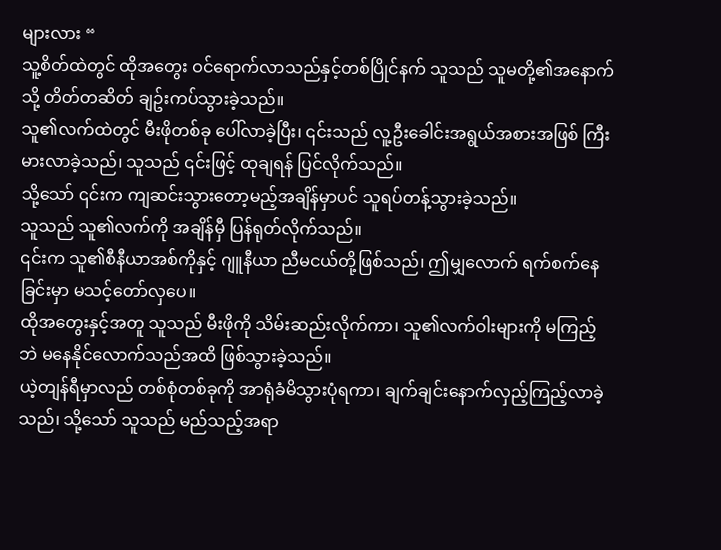များလား “
သူ့စိတ်ထဲတွင် ထိုအတွေး ဝင်ရောက်လာသည်နှင့်တစ်ပြိုင်နက် သူသည် သူမတို့၏အနောက်သို့ တိတ်တဆိတ် ချဥ်းကပ်သွားခဲ့သည်။
သူ၏လက်ထဲတွင် မီးဖိုတစ်ခု ပေါ်လာခဲ့ပြီး၊ ၎င်းသည် လူ့ဦးခေါင်းအရွယ်အစားအဖြစ် ကြီးမားလာခဲ့သည်၊ သူသည် ၎င်းဖြင့် ထုချရန် ပြင်လိုက်သည်။
သို့သော် ၎င်းက ကျဆင်းသွားတော့မည့်အချိန်မှာပင် သူရပ်တန့်သွားခဲ့သည်။
သူသည် သူ၏လက်ကို အချိန်မှီ ပြန်ရုတ်လိုက်သည်။
၎င်းက သူ၏စီနီယာအစ်ကိုနှင့် ဂျူနီယာ ညီမငယ်တို့ဖြစ်သည်၊ ဤမျှလောက် ရက်စက်နေခြင်းမှာ မသင့်တော်လှပေ။
ထိုအတွေးနှင့်အတူ သူသည် မီးဖိုကို သိမ်းဆည်းလိုက်ကာ၊ သူ၏လက်ဝါးများကို မကြည့်ဘဲ မနေနိုင်လောက်သည်အထိ ဖြစ်သွားခဲ့သည်။
ယဲ့တျန်ရီမှာလည် တစ်စုံတစ်ခုကို အာရုံခံမိသွားပုံရကာ၊ ချက်ချင်းနောက်လှည့်ကြည့်လာခဲ့သည်၊ သို့သော် သူသည် မည်သည့်အရာ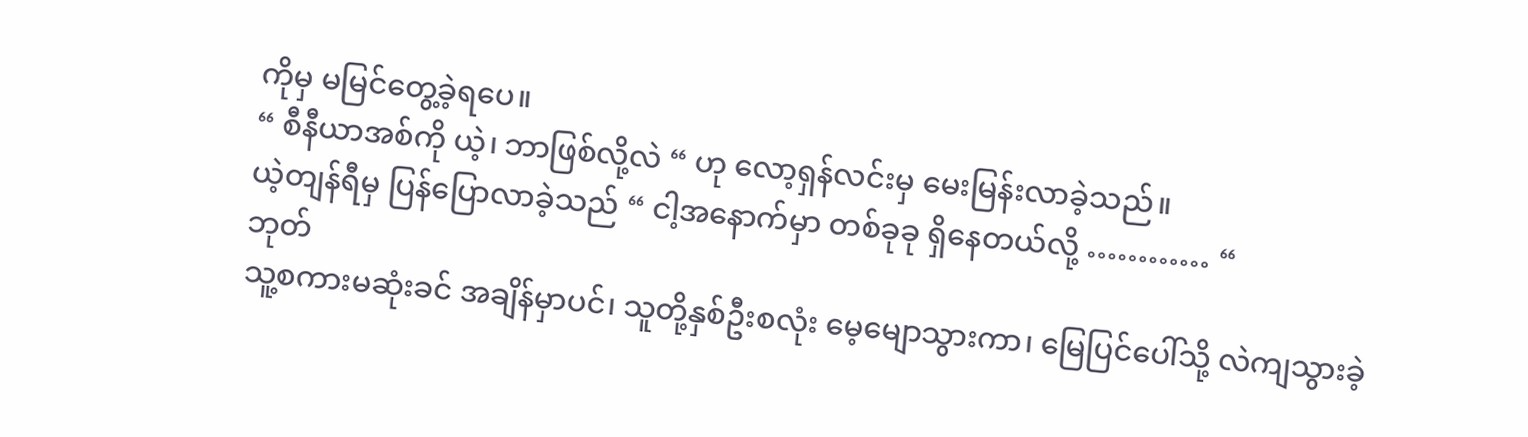ကိုမှ မမြင်တွေ့ခဲ့ရပေ။
“ စီနီယာအစ်ကို ယဲ့၊ ဘာဖြစ်လို့လဲ “ ဟု လော့ရှန်လင်းမှ မေးမြန်းလာခဲ့သည်။
ယဲ့တျန်ရီမှ ပြန်ပြောလာခဲ့သည် “ ငါ့အနောက်မှာ တစ်ခုခု ရှိနေတယ်လို့ ………… “
ဘုတ်
သူ့စကားမဆုံးခင် အချိန်မှာပင်၊ သူတို့နှစ်ဦးစလုံး မေ့မျောသွားကာ၊ မြေပြင်ပေါ်သို့ လဲကျသွားခဲ့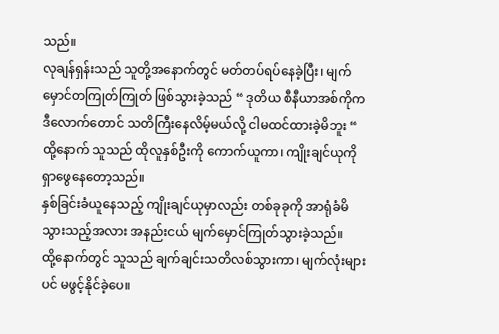သည်။
လုချန်ရှန်းသည် သူတို့အနောက်တွင် မတ်တပ်ရပ်နေခဲ့ပြီး၊ မျက်မှောင်တကြုတ်ကြုတ် ဖြစ်သွားခဲ့သည် “ ဒုတိယ စီနီယာအစ်ကိုက ဒီလောက်တောင် သတိကြီးနေလိမ့်မယ်လို့ ငါမထင်ထားခဲ့မိဘူး “
ထို့နောက် သူသည် ထိုလူနှစ်ဦးကို ကောက်ယူကာ၊ ကျိုးချင်ယုကို ရှာဖွေနေတော့သည်။
နှစ်ခြင်းခံယူနေသည့် ကျိုးချင်ယုမှာလည်း တစ်ခုခုကို အာရုံခံမိသွားသည့်အလား အနည်းငယ် မျက်မှောင်ကြုတ်သွားခဲ့သည်။
ထို့နောက်တွင် သူသည် ချက်ချင်းသတိလစ်သွားကာ၊ မျက်လုံးများပင် မဖွင့်နိုင်ခဲ့ပေ။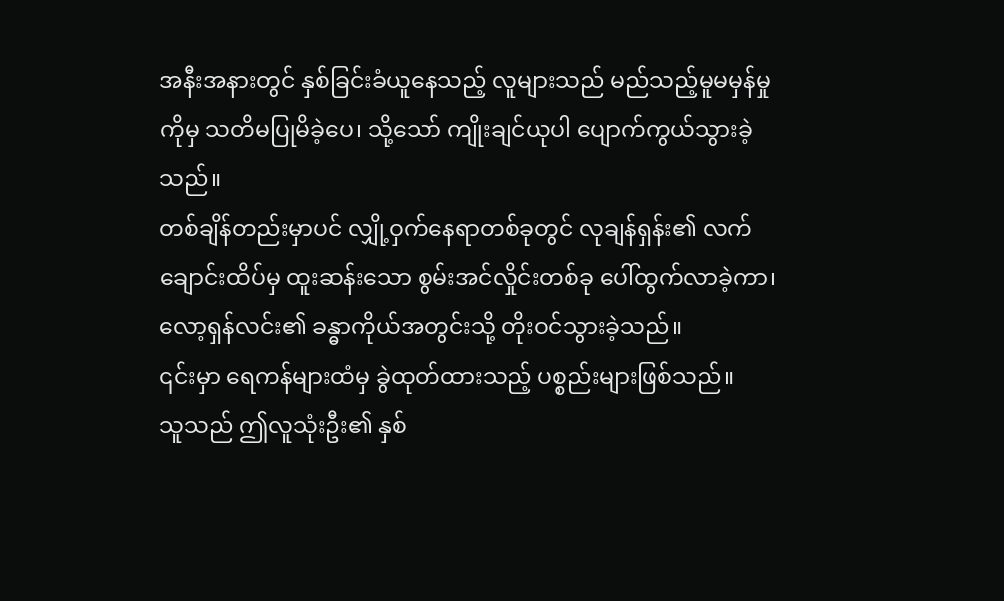အနီးအနားတွင် နှစ်ခြင်းခံယူနေသည့် လူများသည် မည်သည့်မူမမှန်မှုကိုမှ သတိမပြုမိခဲ့ပေ၊ သို့သော် ကျိုးချင်ယုပါ ပျောက်ကွယ်သွားခဲ့သည်။
တစ်ချိန်တည်းမှာပင် လျှို့ဝှက်နေရာတစ်ခုတွင် လုချန်ရှန်း၏ လက်ချောင်းထိပ်မှ ထူးဆန်းသော စွမ်းအင်လှိုင်းတစ်ခု ပေါ်ထွက်လာခဲ့ကာ၊ လော့ရှန်လင်း၏ ခန္ဓာကိုယ်အတွင်းသို့ တိုးဝင်သွားခဲ့သည်။
၎င်းမှာ ရေကန်များထံမှ ခွဲထုတ်ထားသည့် ပစ္စည်းများဖြစ်သည်။
သူသည် ဤလူသုံးဦး၏ နှစ်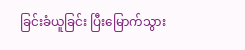ခြင်းခံယူခြင်း ပြီးမြောက်သွား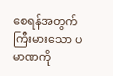စေရန်အတွက် ကြီးမားသော ပမာဏကို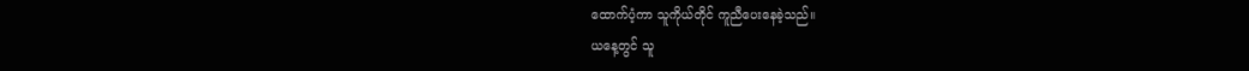ထောက်ပံ့ကာ သူကိုယ်တိုင် ကူညီပေးနေခဲ့သည်။
ယနေ့တွင် သူ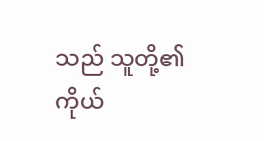သည် သူတို့၏ ကိုယ်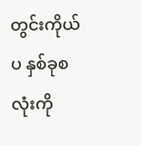တွင်းကိုယ်ပ နှစ်ခုစလုံးကို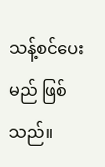သန့်စင်ပေးမည် ဖြစ်သည်။